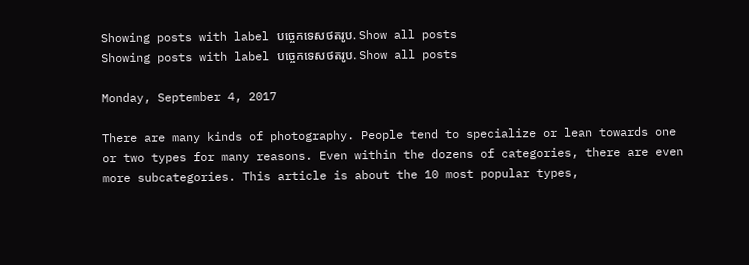Showing posts with label បច្ចេកទេសថតរូប. Show all posts
Showing posts with label បច្ចេកទេសថតរូប. Show all posts

Monday, September 4, 2017

There are many kinds of photography. People tend to specialize or lean towards one or two types for many reasons. Even within the dozens of categories, there are even more subcategories. This article is about the 10 most popular types,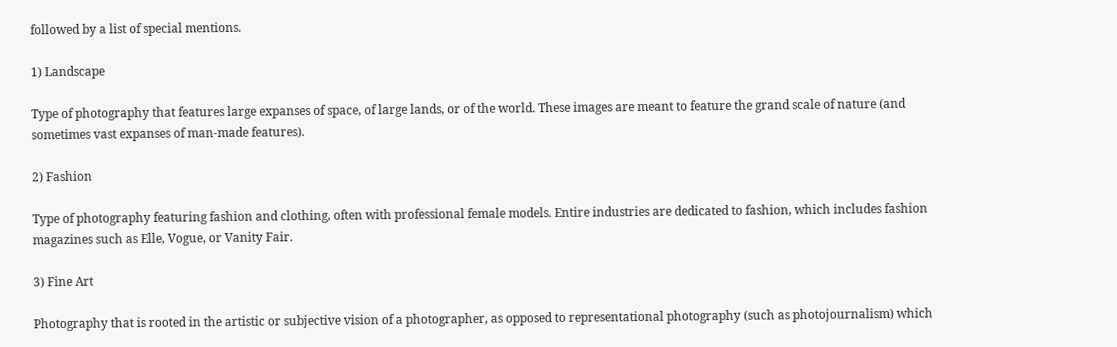followed by a list of special mentions.

1) Landscape

Type of photography that features large expanses of space, of large lands, or of the world. These images are meant to feature the grand scale of nature (and sometimes vast expanses of man-made features).

2) Fashion

Type of photography featuring fashion and clothing, often with professional female models. Entire industries are dedicated to fashion, which includes fashion magazines such as Elle, Vogue, or Vanity Fair.

3) Fine Art

Photography that is rooted in the artistic or subjective vision of a photographer, as opposed to representational photography (such as photojournalism) which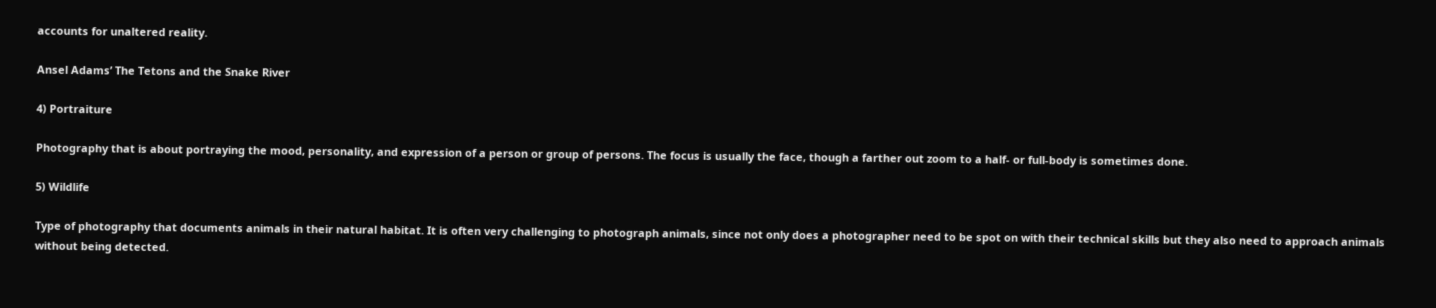accounts for unaltered reality.

Ansel Adams’ The Tetons and the Snake River

4) Portraiture

Photography that is about portraying the mood, personality, and expression of a person or group of persons. The focus is usually the face, though a farther out zoom to a half- or full-body is sometimes done.

5) Wildlife

Type of photography that documents animals in their natural habitat. It is often very challenging to photograph animals, since not only does a photographer need to be spot on with their technical skills but they also need to approach animals without being detected.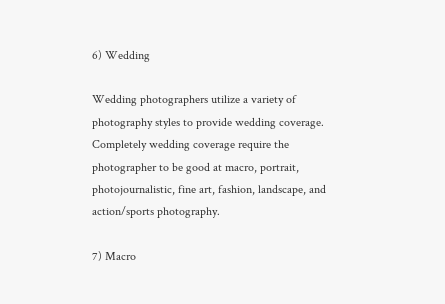6) Wedding

Wedding photographers utilize a variety of photography styles to provide wedding coverage. Completely wedding coverage require the photographer to be good at macro, portrait, photojournalistic, fine art, fashion, landscape, and action/sports photography.

7) Macro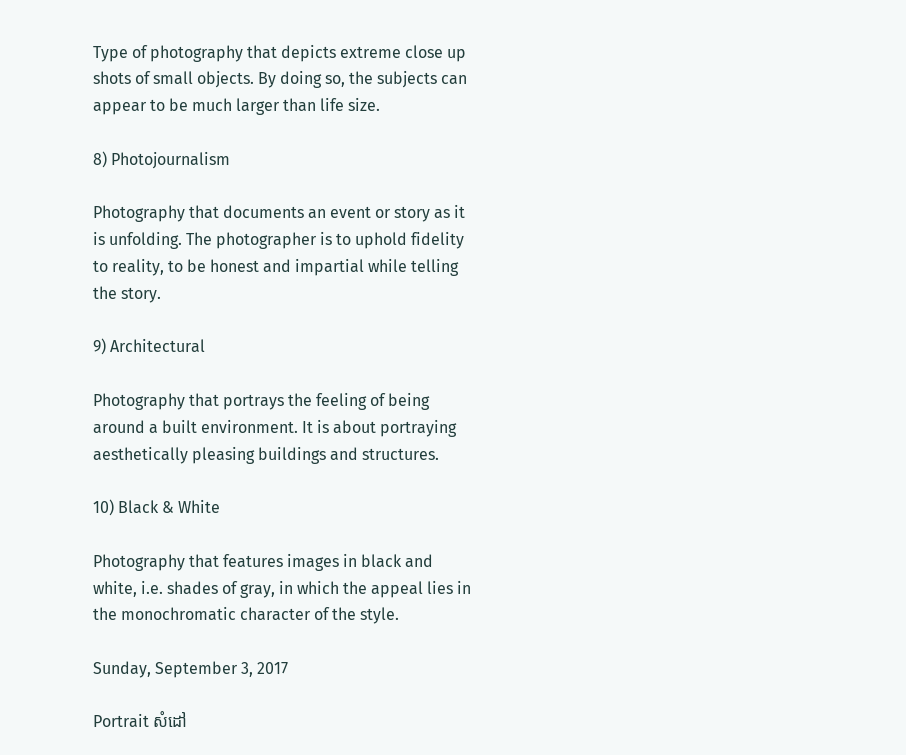Type of photography that depicts extreme close up shots of small objects. By doing so, the subjects can appear to be much larger than life size.

8) Photojournalism

Photography that documents an event or story as it is unfolding. The photographer is to uphold fidelity to reality, to be honest and impartial while telling the story.

9) Architectural

Photography that portrays the feeling of being around a built environment. It is about portraying aesthetically pleasing buildings and structures.

10) Black & White

Photography that features images in black and white, i.e. shades of gray, in which the appeal lies in the monochromatic character of the style.

Sunday, September 3, 2017

Portrait សំដៅ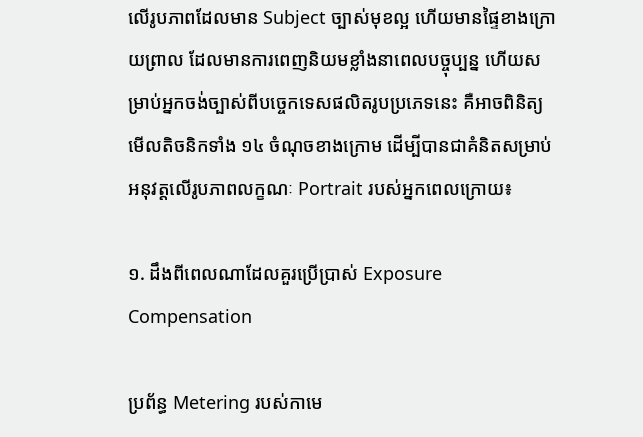លើរូបភាពដែលមាន Subject ច្បាស់មុខល្អ ហើយមានផ្ទៃខាងក្រោយព្រាល ដែលមានការពេញនិយមខ្លាំងនាពេលបច្ចុប្បន្ន ហើយសម្រាប់អ្នកចង់ច្បាស់ពីបច្ចេកទេសផលិតរូបប្រភេទនេះ គឺអាចពិនិត្យមើលតិចនិកទាំង ១៤ ចំណុចខាងក្រោម ដើម្បីបានជាគំនិតសម្រាប់អនុវត្តលើរូបភាពលក្ខណៈ Portrait របស់អ្នកពេលក្រោយ៖

១. ដឹងពីពេលណាដែលគួរប្រើប្រាស់ Exposure Compensation

ប្រព័ន្ធ Metering របស់កាមេ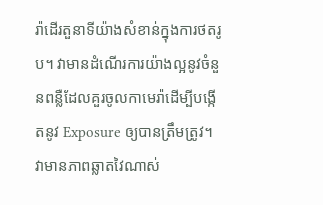រ៉ាដើរតួនាទីយ៉ាងសំខាន់ក្នុងការថតរូប។ វាមានដំណើរការយ៉ាងល្អនូវចំនួនពន្លឺដែលគួរចូលកាមេរ៉ាដើម្បីបង្កើតនូវ Exposure ឲ្យបានត្រឹមត្រូវ។ វាមានភាពឆ្លាតវៃណាស់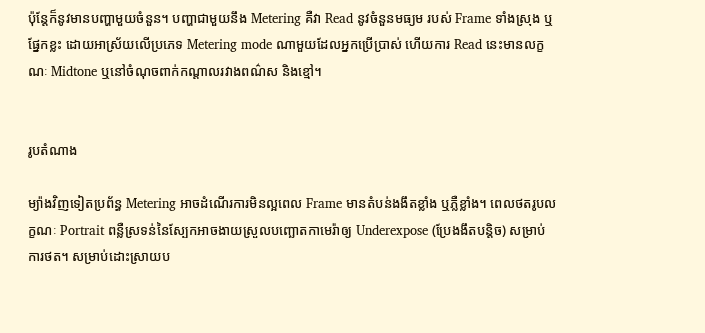ប៉ុន្តែក៏នូវមានបញ្ហាមួយចំនួន។ បញ្ហាជាមួយនឹង Metering គឺវា Read នូវចំនួនមធ្យម របស់ Frame ទាំងស្រុង ឬផ្នែកខ្លះ ដោយអាស្រ័យលើប្រភេទ Metering mode ណាមួយដែលអ្នកប្រើប្រាស់ ហើយការ Read នេះមានលក្ខណៈ Midtone ឬនៅចំណុចពាក់កណ្ដាលរវាងពណ៌ស និងខ្មៅ។


រូបតំណាង

ម្យ៉ាងវិញទៀតប្រព័ន្ធ Metering អាចដំណើរការមិនល្អពេល Frame មានតំបន់ងងឹតខ្លាំង ឬភ្លឺខ្លាំង។ ពេលថតរូបលក្ខណៈ Portrait ពន្លឺស្រទន់នៃស្បែកអាចងាយស្រួលបញ្ឆោតកាមេរ៉ាឲ្យ Underexpose (ប្រែងងឹតបន្តិច) សម្រាប់ការថត។ សម្រាប់ដោះស្រាយប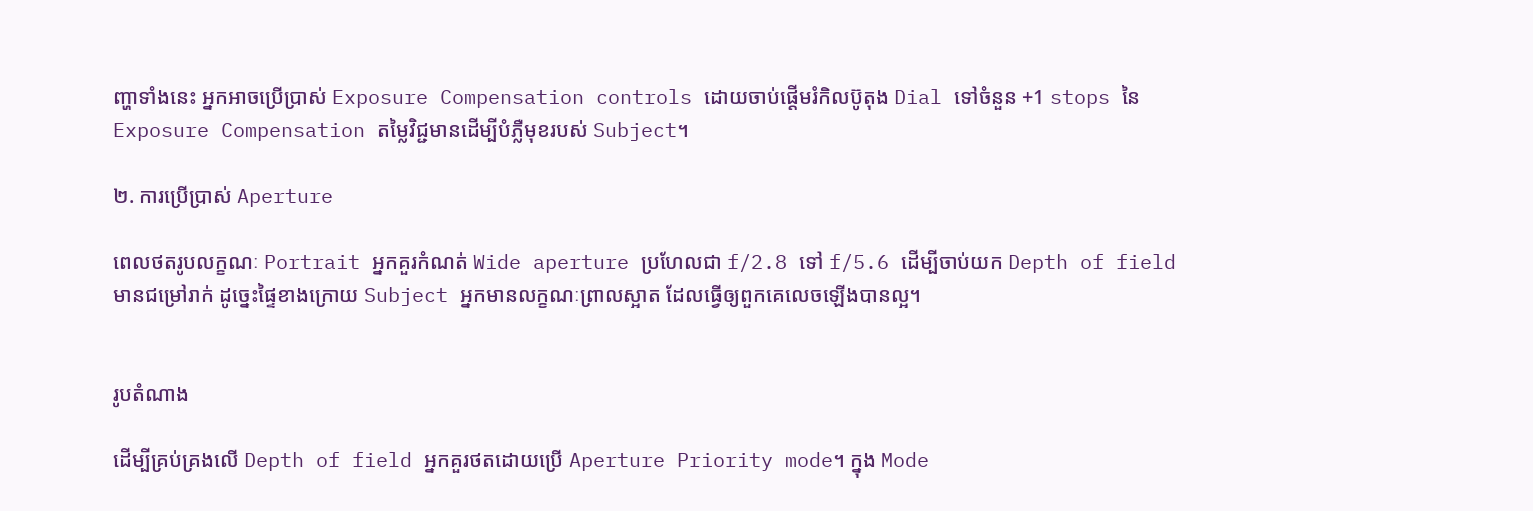ញ្ហាទាំងនេះ អ្នកអាចប្រើប្រាស់ Exposure Compensation controls ដោយចាប់ផ្តើមរំកិលប៊ូតុង Dial ទៅចំនួន +1 stops នៃ Exposure Compensation តម្លៃវិជ្ជមានដើម្បីបំភ្លឺមុខរបស់ Subject។

២. ការប្រើប្រាស់ Aperture

ពេលថតរូបលក្ខណៈ Portrait អ្នកគួរកំណត់ Wide aperture ប្រហែលជា f/2.8 ទៅ f/5.6 ដើម្បីចាប់យក Depth of field មានជម្រៅរាក់ ដូច្នេះផ្ទៃខាងក្រោយ Subject អ្នកមានលក្ខណៈព្រាលស្អាត ដែលធ្វើឲ្យពួកគេលេចឡើងបានល្អ។


រូបតំណាង

ដើម្បីគ្រប់គ្រងលើ Depth of field អ្នកគួរថតដោយប្រើ Aperture Priority mode។ ក្នុង Mode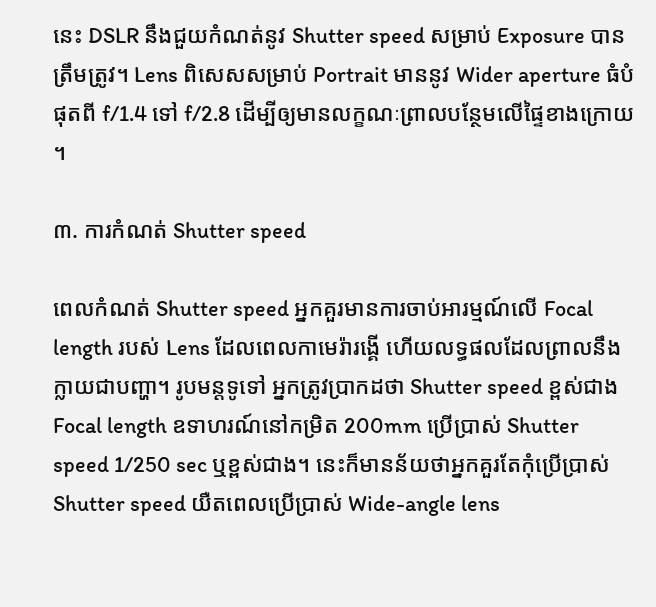នេះ DSLR នឹងជួយកំណត់នូវ Shutter speed សម្រាប់ Exposure បានត្រឹមត្រូវ។ Lens ពិសេសសម្រាប់ Portrait មាននូវ Wider aperture ធំបំផុតពី f/1.4 ទៅ f/2.8 ដើម្បីឲ្យមានលក្ខណៈព្រាលបន្ថែមលើផ្ទៃខាងក្រោយ។

៣. ការកំណត់ Shutter speed

ពេលកំណត់ Shutter speed អ្នកគួរមានការចាប់អារម្មណ៍លើ Focal length របស់ Lens ដែលពេលកាមេរ៉ារង្គើ ហើយលទ្ធផលដែលព្រាលនឹងក្លាយជាបញ្ហា។ រូបមន្តទូទៅ អ្នកត្រូវប្រាកដថា Shutter speed ខ្ពស់ជាង Focal length ឧទាហរណ៍នៅកម្រិត 200mm ប្រើប្រាស់ Shutter speed 1/250 sec ឬខ្ពស់ជាង។ នេះក៏មានន័យថាអ្នកគួរតែកុំប្រើប្រាស់ Shutter speed យឺតពេលប្រើប្រាស់ Wide-angle lens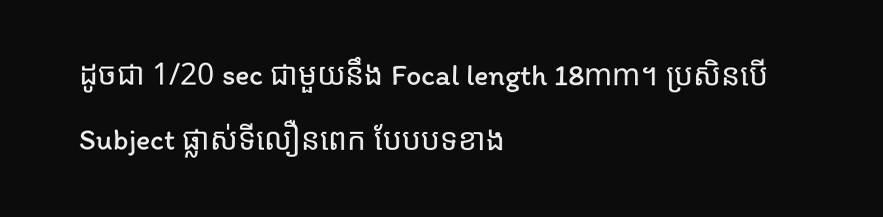ដូចជា 1/20 sec ជាមួយនឹង Focal length 18mm។ ប្រសិនបើ Subject ផ្លាស់ទីលឿនពេក បែបបទខាង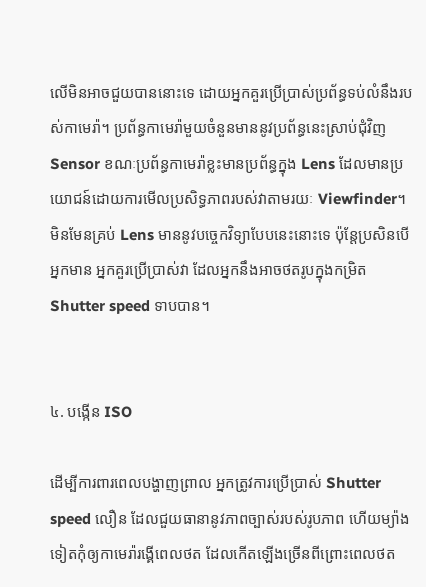លើមិនអាចជួយបាននោះទេ ដោយអ្នកគួរប្រើប្រាស់ប្រព័ន្ធទប់លំនឹងរបស់កាមេរ៉ា។ ប្រព័ន្ធកាមេរ៉ាមួយចំនួនមាននូវប្រព័ន្ធនេះស្រាប់ជុំវិញ Sensor ខណៈប្រព័ន្ធកាមេរ៉ាខ្លះមានប្រព័ន្ធក្នុង Lens ដែលមានប្រយោជន៍ដោយការមើលប្រសិទ្ធភាពរបស់វាតាមរយៈ Viewfinder។ មិនមែនគ្រប់ Lens មាននូវបច្ចេកវិទ្យាបែបនេះនោះទេ ប៉ុន្តែប្រសិនបើអ្នកមាន អ្នកគួរប្រើប្រាស់វា ដែលអ្នកនឹងអាចថតរូបក្នុងកម្រិត Shutter speed ទាបបាន។


៤. បង្កើន ISO

ដើម្បីការពារពេលបង្ហាញព្រាល អ្នកត្រូវការប្រើប្រាស់ Shutter speed លឿន ដែលជួយធានានូវភាពច្បាស់របស់រូបភាព ហើយម្យ៉ាងទៀតកុំឲ្យកាមេរ៉ារង្គើពេលថត ដែលកើតឡើងច្រើនពីព្រោះពេលថត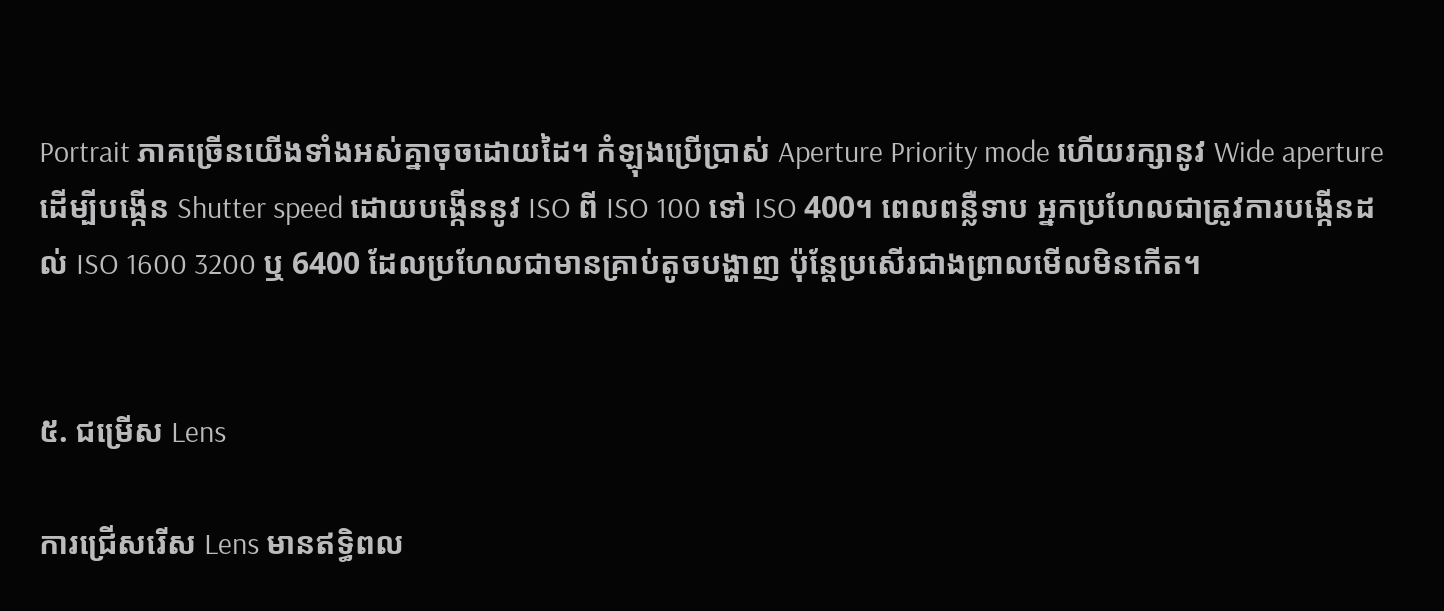Portrait ភាគច្រើនយើងទាំងអស់គ្នាចុចដោយដៃ។ កំឡុងប្រើប្រាស់ Aperture Priority mode ហើយរក្សានូវ Wide aperture ដើម្បីបង្កើន Shutter speed ដោយបង្កើននូវ ISO ពី ISO 100 ទៅ ISO 400។ ពេលពន្លឺទាប អ្នកប្រហែលជាត្រូវការបង្កើនដល់ ISO 1600 3200 ឬ 6400 ដែលប្រហែលជាមានគ្រាប់តូចបង្ហាញ ប៉ុន្តែប្រសើរជាងព្រាលមើលមិនកើត។


៥. ជម្រើស Lens

ការជ្រើសរើស Lens មានឥទ្ធិពល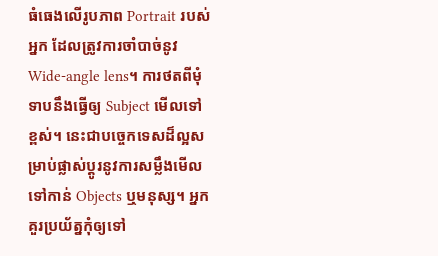ធំធេងលើរូបភាព Portrait របស់អ្នក ដែលត្រូវការចាំបាច់នូវ Wide-angle lens។ ការថតពីមុំទាបនឹងធ្វើឲ្យ Subject មើលទៅខ្ពស់។ នេះជាបច្ចេកទេសដ៏ល្អសម្រាប់ផ្លាស់ប្ដូរនូវការសម្លឹងមើលទៅកាន់ Objects ឬមនុស្ស។ អ្នកគួរប្រយ័ត្នកុំឲ្យទៅ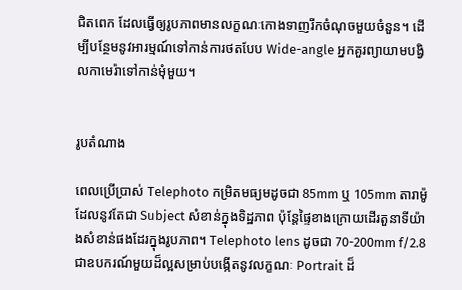ជិតពេក ដែលធ្វើឲ្យរូបភាពមានលក្ខណៈកោងទាញរីកចំណុចមួយចំនួន។ ដើម្បីបន្ថែមនូវអារម្មណ៍ទៅកាន់ការថតបែប Wide-angle អ្នកគួរព្យាយាមបង្វិលកាមេរ៉ាទៅកាន់មុំមួយ។


រូបតំណាង

ពេលប្រើប្រាស់ Telephoto កម្រិតមធ្យមដូចជា 85mm ឬ 105mm តារាម៉ូដែលនូវតែជា Subject សំខាន់ក្នុងទិដ្ឋភាព ប៉ុន្តែផ្ទៃខាងក្រោយដើរតួនាទីយ៉ាងសំខាន់ផងដែរក្នុងរូបភាព។ Telephoto lens ដូចជា 70-200mm f/2.8 ជាឧបករណ៍មួយដ៏ល្អសម្រាប់បង្កើតនូវលក្ខណៈ Portrait ដ៏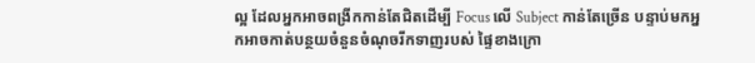ល្អ ដែលអ្នកអាចពង្រីកកាន់តែជិតដើម្បី Focus លើ Subject កាន់តែច្រើន បន្ទាប់មកអ្នកអាចកាត់បន្ថយចំនួនចំណុចរីកទាញរបស់ ផ្ទៃខាងក្រោ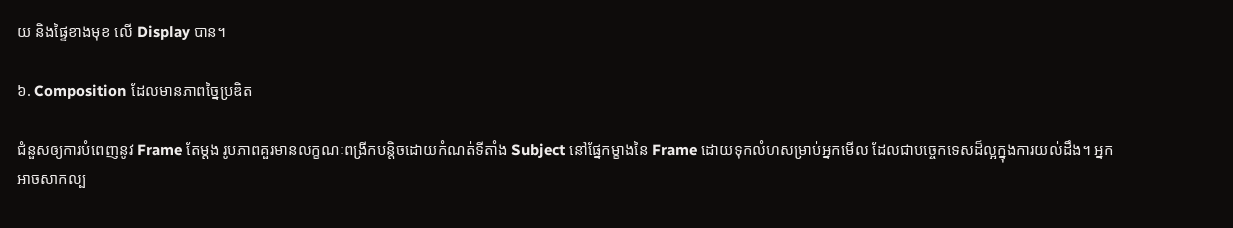យ និងផ្ទៃខាងមុខ លើ Display បាន។

៦. Composition ដែលមានភាពច្នៃប្រឌិត

ជំនួសឲ្យការបំពេញនូវ Frame តែម្ដង រូបភាពគួរមានលក្ខណៈពង្រីកបន្តិចដោយកំណត់ទីតាំង Subject នៅផ្នែកម្ខាងនៃ Frame ដោយទុកលំហសម្រាប់អ្នកមើល ដែលជាបច្ចេកទេសដ៏ល្អក្នុងការយល់ដឹង។ អ្នកអាចសាកល្ប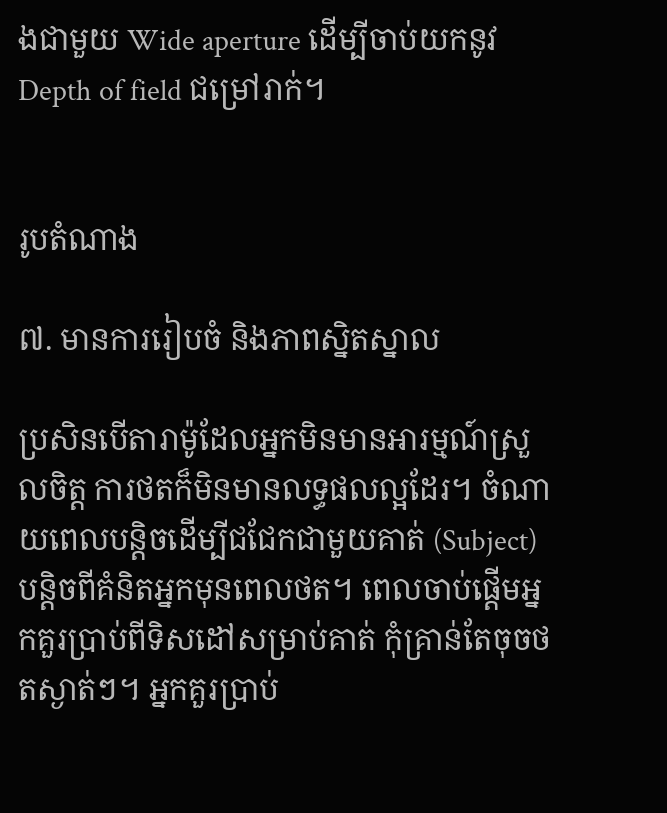ងជាមួយ Wide aperture ដើម្បីចាប់យកនូវ Depth of field ជម្រៅរាក់។


រូបតំណាង

៧. មានការរៀបចំ និងភាពស្និតស្នាល

ប្រសិនបើតារាម៉ូដែលអ្នកមិនមានអារម្មណ៍ស្រួលចិត្ត ការថតក៏មិនមានលទ្ធផលល្អដែរ។ ចំណាយពេលបន្តិចដើម្បីជជែកជាមួយគាត់ (Subject) បន្តិចពីគំនិតអ្នកមុនពេលថត។ ពេលចាប់ផ្ដើមអ្នកគួរប្រាប់ពីទិសដៅសម្រាប់គាត់ កុំគ្រាន់តែចុចថតស្ងាត់ៗ។ អ្នកគួរប្រាប់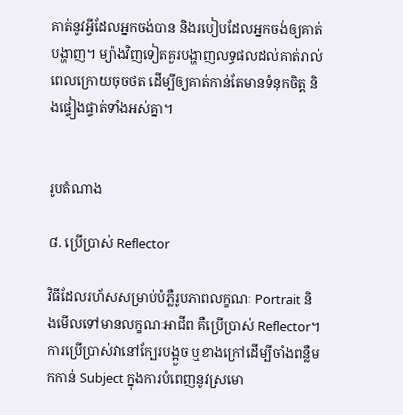គាត់នូវអ្វីដែលអ្នកចង់បាន និងរបៀបដែលអ្នកចង់ឲ្យគាត់បង្ហាញ។ ម្យ៉ាងវិញទៀតគួរបង្ហាញលទ្ធផលដល់គាត់រាល់ពេលក្រោយចុចថត ដើម្បីឲ្យគាត់កាន់តែមានទំនុកចិត្ត និងផ្ទៀងផ្ទាត់ទាំងអស់គ្នា។


រូបតំណាង

៨. ប្រើប្រាស់ Reflector

វិធីដែលរហ័សសម្រាប់បំភ្លឺរូបភាពលក្ខណៈ Portrait និងមើលទៅមានលក្ខណៈអាជីព គឺប្រើប្រាស់ Reflector។ ការប្រើប្រាស់វានៅក្បែរបង្អួច ឬខាងក្រៅដើម្បីចាំងពន្លឺមកកាន់ Subject ក្នុងការបំពេញនូវស្រមោ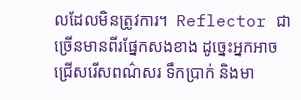លដែលមិនត្រូវការ។  Reflector ជាច្រើនមានពីរផ្នែកសងខាង ដូច្នេះអ្នកអាចជ្រើសរើសពណ៌សរ ទឹកប្រាក់ និងមា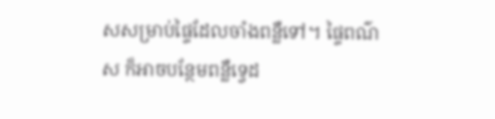សសម្រាប់ផ្ទៃដែលចាំងពន្លឺទៅ។ ផ្ទៃពណ៌ស ក៏អាចបន្ថែមពន្លឺទ្វេដ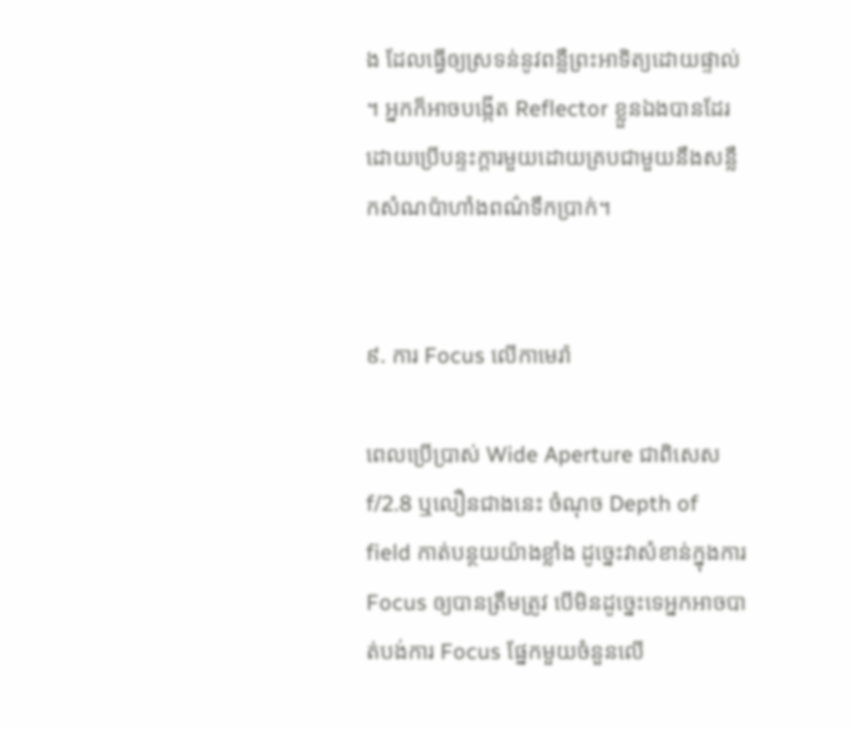ង ដែលធ្វើឲ្យស្រទន់នូវពន្លឺព្រះអាទិត្យដោយផ្ទាល់។ អ្នកក៏អាចបង្កើត Reflector ខ្លួនឯងបានដែរ ដោយប្រើបន្ទះក្ដារមួយដោយគ្របជាមួយនឹងសន្លឹកសំណប៉ាហាំងពណ៌ទឹកប្រាក់។


៩. ការ Focus លើកាមេរ៉ា

ពេលប្រើប្រាស់ Wide Aperture ជាពិសេស f/2.8 ឬលឿនជាងនេះ ចំណុច Depth of field កាត់បន្ថយយ៉ាងខ្លាំង ដូច្នេះវាសំខាន់ក្នុងការ Focus ឲ្យបានត្រឹមត្រូវ បើមិនដូច្នេះទេអ្នកអាចបាត់បង់ការ Focus ផ្នែកមួយចំនួនលើ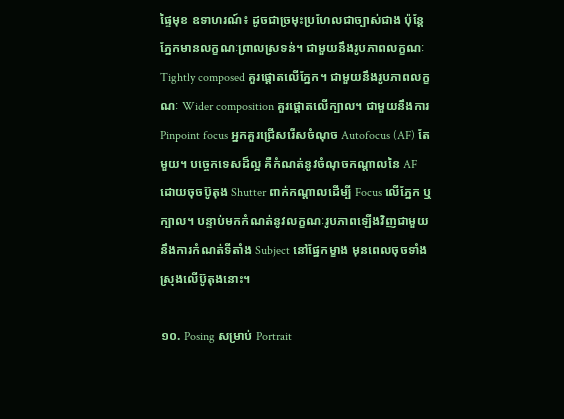ផ្ទៃមុខ ឧទាហរណ៍៖ ដូចជាច្រមុះប្រហែលជាច្បាស់ជាង ប៉ុន្តែភ្នែកមានលក្ខណៈព្រាលស្រទន់។ ជាមួយនឹងរូបភាពលក្ខណៈ Tightly composed គួរផ្ដោតលើភ្នែក។ ជាមួយនឹងរូបភាពលក្ខណៈ Wider composition គួរផ្ដោតលើក្បាល។ ជាមួយនឹងការ Pinpoint focus អ្នកគួរជ្រើសរើសចំណុច Autofocus (AF) តែមួយ។ បច្ចេកទេសដ៏ល្អ គឺកំណត់នូវចំណុចកណ្ដាលនៃ AF ដោយចុចប៊ូតុង Shutter ពាក់កណ្ដាលដើម្បី Focus លើភ្នែក ឬក្បាល។ បន្ទាប់មកកំណត់នូវលក្ខណៈរូបភាពឡើងវិញជាមួយនឹងការកំណត់ទីតាំង Subject នៅផ្នែកម្ខាង មុនពេលចុចទាំងស្រុងលើប៊ូតុងនោះ។

១០. Posing សម្រាប់ Portrait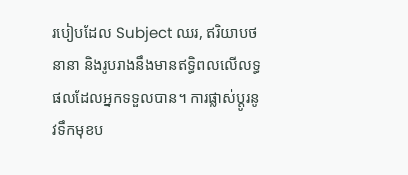របៀបដែល Subject ឈរ, ឥរិយាបថនានា និងរូបរាងនឹងមានឥទ្ធិពលលើលទ្ធផលដែលអ្នកទទួលបាន។ ការផ្លាស់ប្ដូរនូវទឹកមុខប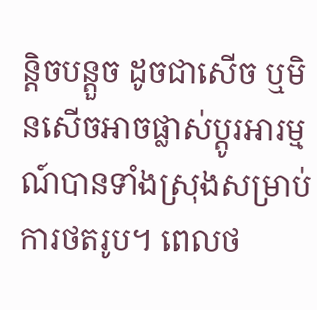ន្តិចបន្តួច ដូចជាសើច ឬមិនសើចអាចផ្លាស់ប្ដូរអារម្មណ៍បានទាំងស្រុងសម្រាប់ការថតរូប។ ពេលថ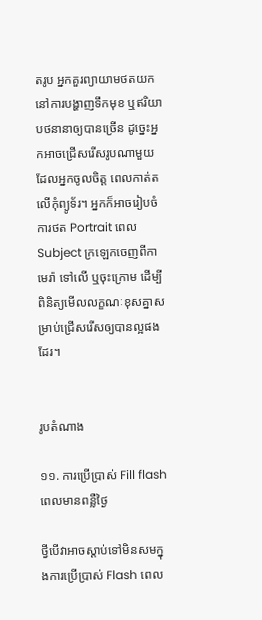តរូប អ្នកគួរព្យាយាមថតយកនៅការបង្ហាញទឹកមុខ ឬឥរិយាបថនានាឲ្យបានច្រើន ដូច្នេះអ្នកអាចជ្រើសរើសរូបណាមួយដែលអ្នកចូលចិត្ត ពេលកាត់តលើកុំព្យូទ័រ។ អ្នកក៏អាចរៀបចំការថត Portrait ពេល Subject ក្រឡេកចេញពីកាមេរ៉ា ទៅលើ ឬចុះក្រោម ដើម្បីពិនិត្យមើលលក្ខណៈខុសគ្នាសម្រាប់ជ្រើសរើសឲ្យបានល្អផងដែរ។


រូបតំណាង

១១. ការប្រើប្រាស់ Fill flash ពេលមានពន្លឺថ្ងៃ

ថ្វីបើវាអាចស្ដាប់ទៅមិនសមក្នុងការប្រើប្រាស់ Flash ពេល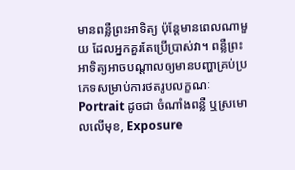មានពន្លឺព្រះអាទិត្យ ប៉ុន្តែមានពេលណាមួយ ដែលអ្នកគួរតែប្រើប្រាស់វា។ ពន្លឺព្រះអាទិត្យអាចបណ្ដាលឲ្យមានបញ្ហាគ្រប់ប្រភេទសម្រាប់ការថតរូបលក្ខណៈ Portrait ដូចជា ចំណាំងពន្លឺ ឬស្រមោលលើមុខ, Exposure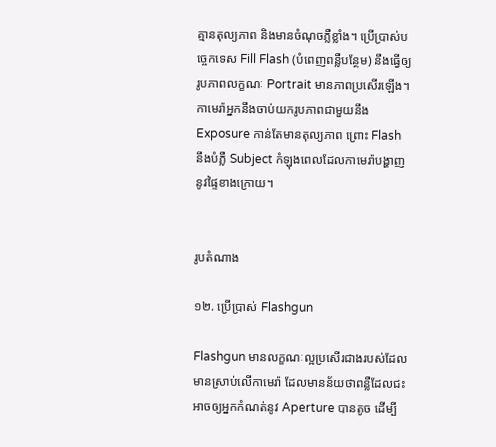គ្មានតុល្យភាព និងមានចំណុចភ្លឺខ្លាំង។ ប្រើប្រាស់បច្ចេកទេស Fill Flash (បំពេញពន្លឺបន្ថែម) នឹងធ្វើឲ្យរូបភាពលក្ខណៈ Portrait មានភាពប្រសើរឡើង។ កាមេរ៉ាអ្នកនឹងចាប់យករូបភាពជាមួយនឹង Exposure កាន់តែមានតុល្យភាព ព្រោះ Flash នឹងបំភ្លឺ Subject កំឡុងពេលដែលកាមេរ៉ាបង្ហាញនូវផ្ទៃខាងក្រោយ។


រូបតំណាង

១២. ប្រើប្រាស់ Flashgun

Flashgun មានលក្ខណៈល្អប្រសើរជាងរបស់ដែលមានស្រាប់លើកាមេរ៉ា ដែលមានន័យថាពន្លឺដែលជះអាចឲ្យអ្នកកំណត់នូវ Aperture បានតូច ដើម្បី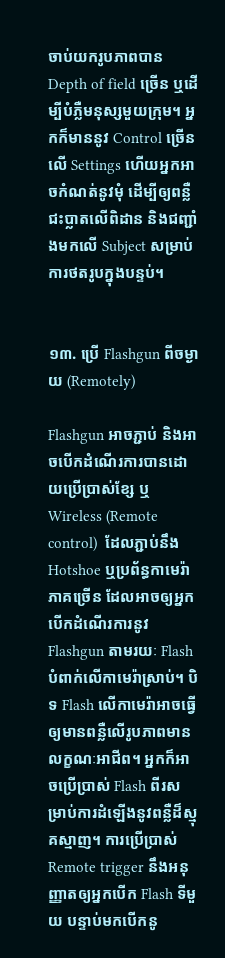ចាប់យករូបភាពបាន Depth of field ច្រើន ឬដើម្បីបំភ្លឺមនុស្សមួយក្រុម។ អ្នកក៏មាននូវ Control ច្រើនលើ Settings ហើយអ្នកអាចកំណត់នូវមុំ ដើម្បីឲ្យពន្លឺជះប្លាតលើពិដាន និងជញ្ជាំងមកលើ Subject សម្រាប់ការថតរូបក្នុងបន្ទប់។


១៣. ប្រើ Flashgun ពីចម្ងាយ (Remotely)

Flashgun អាចភ្ជាប់ និងអាចបើកដំណើរការបានដោយប្រើប្រាស់ខ្សែ ឬ Wireless (Remote control)  ដែលភ្ជាប់នឹង Hotshoe ឬប្រព័ន្ធកាមេរ៉ាភាគច្រើន ដែលអាចឲ្យអ្នកបើកដំណើរការនូវ Flashgun តាមរយៈ Flash បំពាក់លើកាមេរ៉ាស្រាប់។ បិទ Flash លើកាមេរ៉ាអាចធ្វើឲ្យមានពន្លឺលើរូបភាពមានលក្ខណៈអាជីព។ អ្នកក៏អាចប្រើប្រាស់ Flash ពីរសម្រាប់ការដំឡើងនូវពន្លឺដ៏ស្មុគស្មាញ។ ការប្រើប្រាស់ Remote trigger នឹងអនុញ្ញាតឲ្យអ្នកបើក Flash ទីមួយ បន្ទាប់មកបើកនូ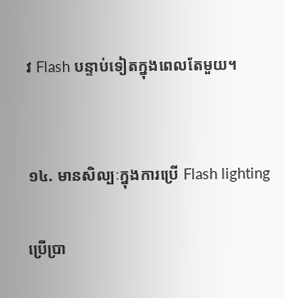វ Flash បន្ទាប់ទៀតក្នុងពេលតែមួយ។


១៤. មានសិល្បៈក្នុងការប្រើ Flash lighting

ប្រើប្រា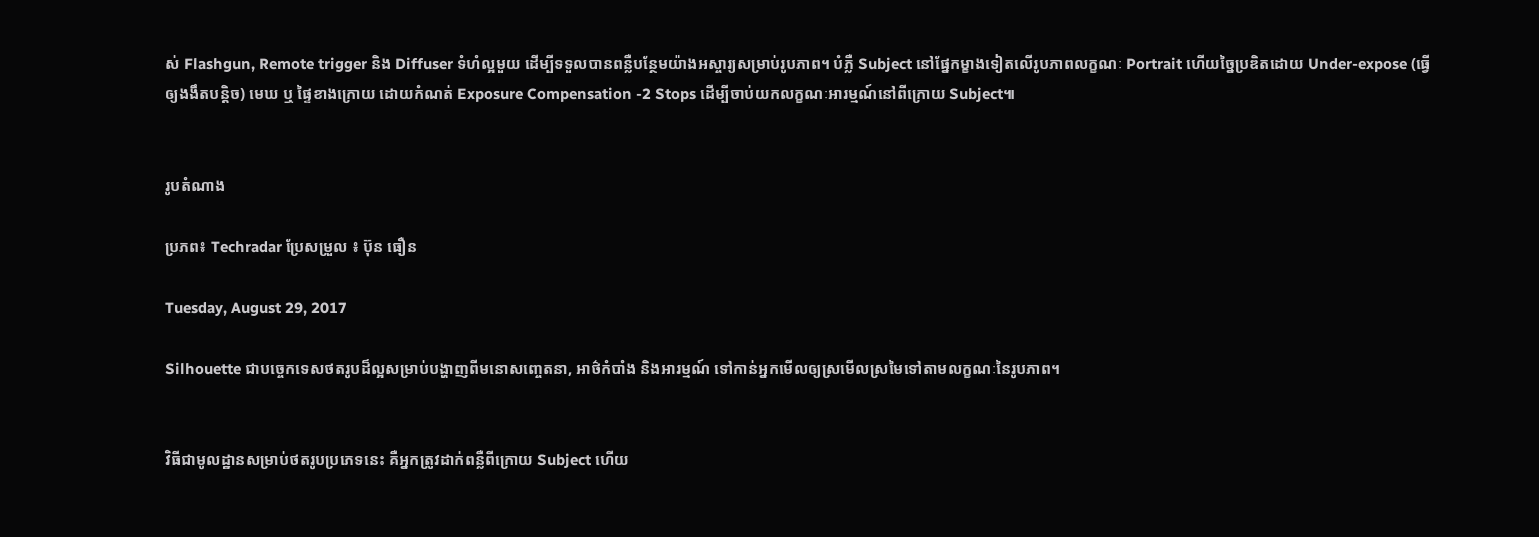ស់ Flashgun, Remote trigger និង Diffuser ទំហំល្អមួយ ដើម្បីទទួលបានពន្លឺបន្ថែមយ៉ាងអស្ចារ្យសម្រាប់រូបភាព។ បំភ្លឺ Subject នៅផ្នែកម្ខាងទៀតលើរូបភាពលក្ខណៈ Portrait ហើយច្នៃប្រឌិតដោយ Under-expose (ធ្វើឲ្យងងឹតបន្តិច) មេឃ ឬ ផ្ទៃខាងក្រោយ ដោយកំណត់ Exposure Compensation -2 Stops ដើម្បីចាប់យកលក្ខណៈអារម្មណ៍នៅពីក្រោយ Subject៕


រូបតំណាង

ប្រភព៖ Techradar ប្រែសម្រួល ៖ ប៊ុន ធឿន

Tuesday, August 29, 2017

Silhouette ជាបច្ចេកទេសថតរូបដ៏ល្អសម្រាប់បង្ហាញពីមនោសញ្ចេតនា, អាថ៌កំបាំង និងអារម្មណ៍ ទៅកាន់អ្នកមើលឲ្យស្រមើលស្រមៃទៅតាមលក្ខណៈនៃរូបភាព។


វិធីជាមូលដ្ឋានសម្រាប់ថតរូបប្រភេទនេះ គឺអ្នកត្រូវដាក់ពន្លឺពីក្រោយ Subject ហើយ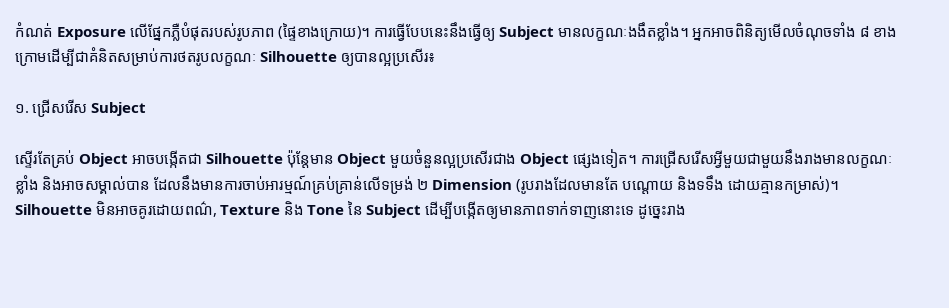កំណត់ Exposure លើផ្នែកភ្លឺបំផុតរបស់រូបភាព (ផ្ទៃខាងក្រោយ)។ ការធ្វើបែបនេះនឹងធ្វើឲ្យ Subject មានលក្ខណៈងងឹតខ្លាំង។ អ្នកអាចពិនិត្យមើលចំណុចទាំង ៨ ខាងក្រោមដើម្បីជាគំនិតសម្រាប់ការថតរូបលក្ខណៈ Silhouette ឲ្យបានល្អប្រសើរ៖

១. ជ្រើសរើស Subject

ស្ទើរតែគ្រប់ Object អាចបង្កើតជា Silhouette ប៉ុន្តែមាន Object មួយចំនួនល្អប្រសើរជាង Object ផ្សេងទៀត។ ការជ្រើសរើសអ្វីមួយជាមួយនឹងរាងមានលក្ខណៈខ្លាំង និងអាចសម្គាល់បាន ដែលនឹងមានការចាប់អារម្មណ៍គ្រប់គ្រាន់លើទម្រង់ ២ Dimension (រូបរាងដែលមានតែ បណ្ដោយ និងទទឹង ដោយគ្មានកម្រាស់)។ Silhouette មិនអាចគូរដោយពណ៌, Texture និង Tone នៃ Subject ដើម្បីបង្កើតឲ្យមានភាពទាក់ទាញនោះទេ ដូច្នេះរាង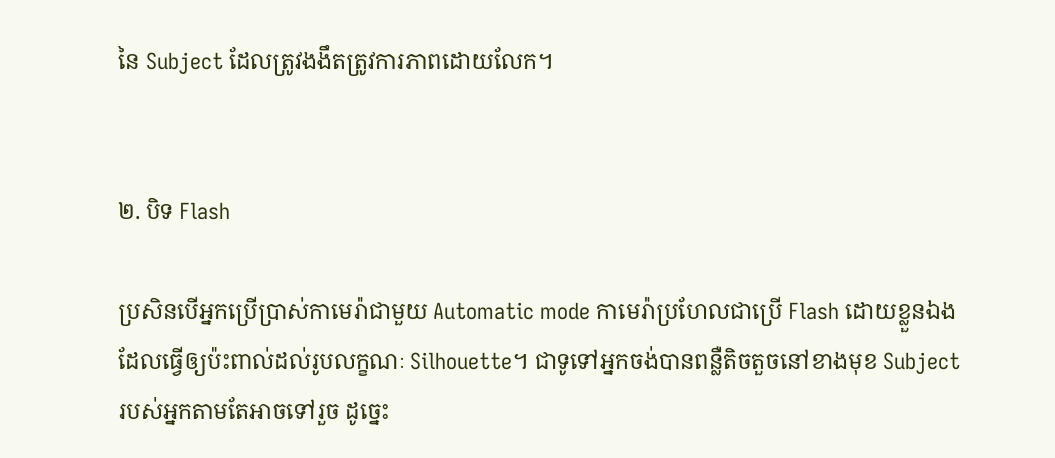នៃ Subject ដែលត្រូវងងឹតត្រូវការភាពដោយលែក។


២. បិទ Flash

ប្រសិនបើអ្នកប្រើប្រាស់កាមេរ៉ាជាមួយ Automatic mode កាមេរ៉ាប្រហែលជាប្រើ Flash ដោយខ្លួនឯង ដែលធ្វើឲ្យប៉ះពាល់ដល់រូបលក្ខណៈ Silhouette។ ជាទូទៅអ្នកចង់បានពន្លឺតិចតួចនៅខាងមុខ Subject របស់អ្នកតាមតែអាចទៅរួច ដូច្នេះ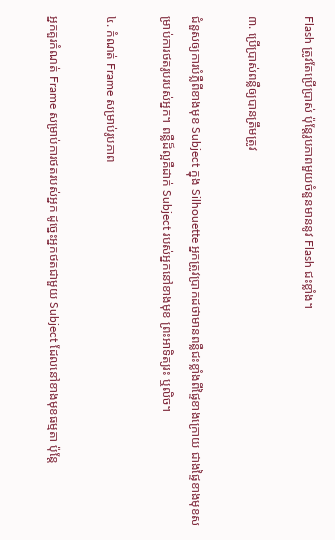Flash ត្រូវតែប្រើប្រាស់ ប៉ុន្តែរូបភាពមួយចំនួនមាននូវ Flash ជះខ្លាំង។

៣. ប្រើប្រាស់ពន្លឺឲ្យបានត្រឹមត្រូវ

ជំនួសឲ្យការបំភ្លឺពីខាងមុខ Subject ក្នុង Silhouette អ្នកត្រូវប្រាកដថាមានពន្លឺជះខ្លាំងពីផ្ទៃខាងក្រោយ ជាងផ្ទៃខាងមុខសម្រាប់ការថតរូបរបស់អ្នក។ ពន្លឺដ៏ល្អគឺដាក់ Subject របស់អ្នកនៅខាងមុខ ព្រះអាទិត្យរះ ឬលិច។

៤. កំណត់ Frame សម្រាប់រូបភាព

អ្នកគួរកំណត់ Frame សម្រាប់ការថតរបស់អ្នក ដូច្នេះអ្នកថតជាមួយ Subject ដែលនៅខាងមុខធម្មតា ប៉ុន្តែ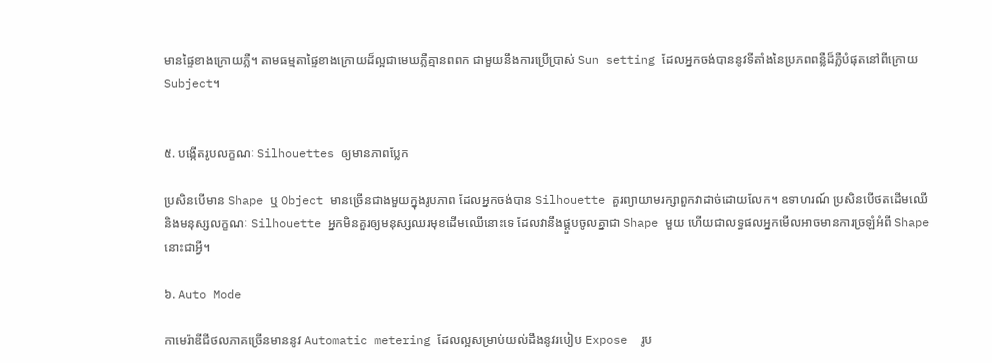មានផ្ទៃខាងក្រោយភ្លឺ។ តាមធម្មតាផ្ទៃខាងក្រោយដ៏ល្អជាមេឃភ្លឺគ្មានពពក ជាមួយនឹងការប្រើប្រាស់ Sun setting ដែលអ្នកចង់បាននូវទីតាំងនៃប្រភពពន្លឺដ៏ភ្លឺបំផុតនៅពីក្រោយ Subject។


៥. បង្កើតរូបលក្ខណៈ Silhouettes ឲ្យមានភាពប្លែក

ប្រសិនបើមាន Shape ឬ Object មានច្រើនជាងមួយក្នុងរូបភាព ដែលអ្នកចង់បាន Silhouette គួរព្យាយាមរក្សាពួកវាដាច់ដោយលែក។ ឧទាហរណ៍ ប្រសិនបើថតដើមឈើ និងមនុស្សលក្ខណៈ Silhouette អ្នកមិនគួរឲ្យមនុស្សឈរមុខដើមឈើនោះទេ ដែលវានឹងផ្គួបចូលគ្នាជា Shape មួយ ហើយជាលទ្ធផលអ្នកមើលអាចមានការច្រឡំអំពី Shape នោះជាអ្វី។

៦. Auto Mode

កាមេរ៉ាឌីជីថលភាគច្រើនមាននូវ Automatic metering ដែលល្អសម្រាប់យល់ដឹងនូវរបៀប Expose  រូប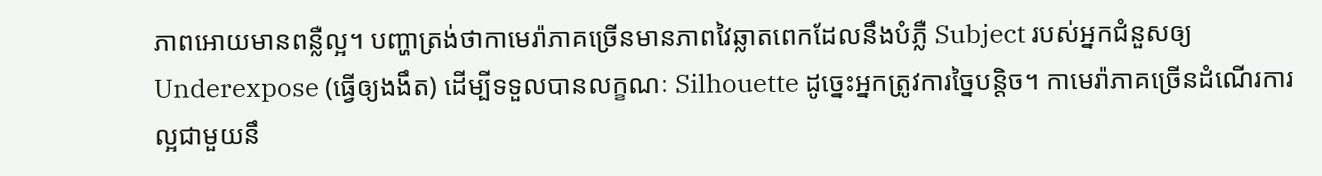ភាពអោយមានពន្លឺល្អ។ បញ្ហាត្រង់ថាកាមេរ៉ាភាគច្រើនមានភាពវៃឆ្លាតពេកដែលនឹងបំភ្លឺ Subject របស់អ្នកជំនួសឲ្យ Underexpose (ធ្វើឲ្យងងឹត) ដើម្បីទទួលបានលក្ខណៈ Silhouette ដូច្នេះអ្នកត្រូវការច្នៃបន្តិច។ កាមេរ៉ាភាគច្រើនដំណើរការល្អជាមួយនឹ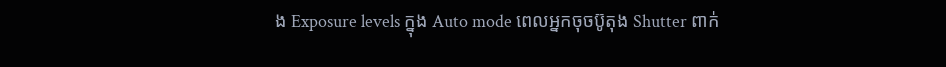ង Exposure levels ក្នុង Auto mode ពេលអ្នកចុចប៊ូតុង Shutter ពាក់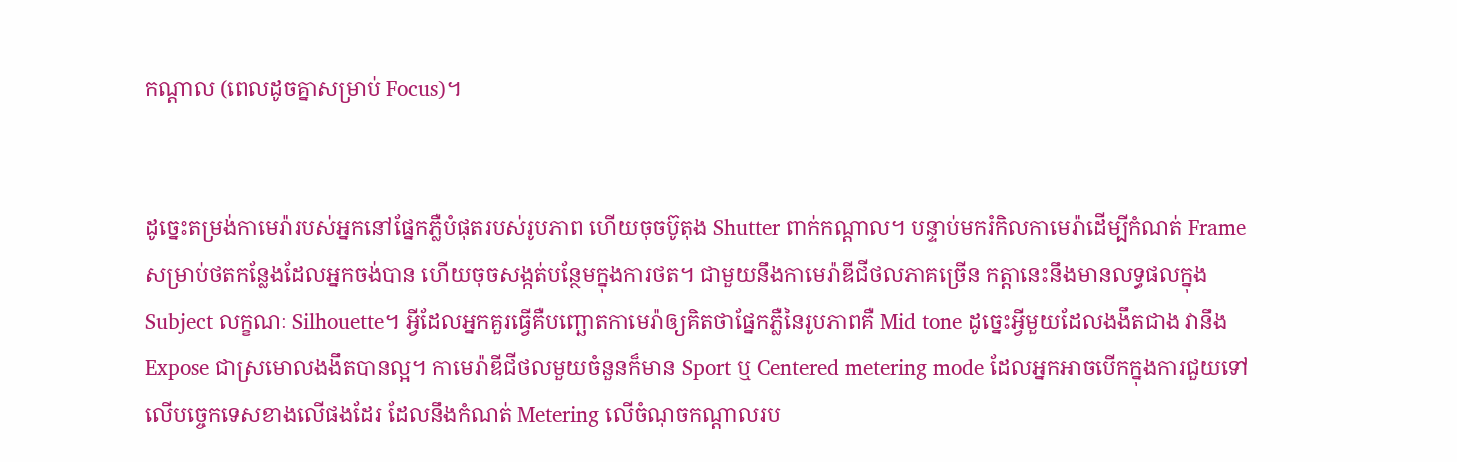កណ្ដាល (ពេលដូចគ្នាសម្រាប់ Focus)។


ដូច្នេះតម្រង់កាមេរ៉ារបស់អ្នកនៅផ្នែកភ្លឺបំផុតរបស់រូបភាព ហើយចុចប៊ូតុង Shutter ពាក់កណ្ដាល។ បន្ទាប់មករំកិលកាមេរ៉ាដើម្បីកំណត់ Frame សម្រាប់ថតកន្លែងដែលអ្នកចង់បាន ហើយចុចសង្កត់បន្ថែមក្នុងការថត។ ជាមួយនឹងកាមេរ៉ាឌីជីថលភាគច្រើន កត្តានេះនឹងមានលទ្ធផលក្នុង Subject លក្ខណៈ Silhouette។ អ្វីដែលអ្នកគួរធ្វើគឺបញ្ឆោតកាមេរ៉ាឲ្យគិតថាផ្នែកភ្លឺនៃរូបភាពគឺ Mid tone ដូច្នេះអ្វីមួយដែលងងឹតជាង វានឹង Expose ជាស្រមោលងងឹតបានល្អ។ កាមេរ៉ាឌីជីថលមួយចំនួនក៏មាន Sport ឬ Centered metering mode ដែលអ្នកអាចបើកក្នុងការជួយទៅលើបច្ចេកទេសខាងលើផងដែរ ដែលនឹងកំណត់ Metering លើចំណុចកណ្ដាលរប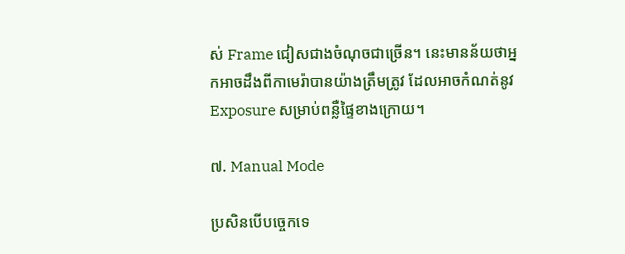ស់ Frame ជៀសជាងចំណុចជាច្រើន។ នេះមានន័យថាអ្នកអាចដឹងពីកាមេរ៉ាបានយ៉ាងត្រឹមត្រូវ ដែលអាចកំណត់នូវ Exposure សម្រាប់ពន្លឺផ្ទៃខាងក្រោយ។

៧. Manual Mode

ប្រសិនបើបច្ចេកទេ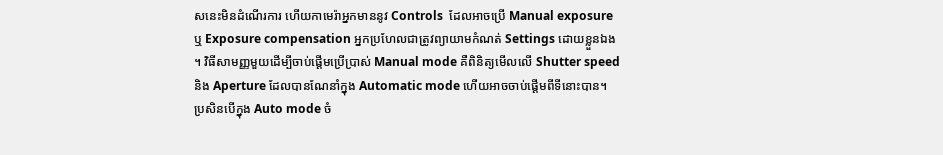សនេះមិនដំណើរការ ហើយកាមេរ៉ាអ្នកមាននូវ Controls  ដែលអាចប្រើ Manual exposure ឬ Exposure compensation អ្នកប្រហែលជាត្រូវព្យាយាមកំណត់ Settings ដោយខ្លួនឯង។ វិធីសាមញ្ញមួយដើម្បីចាប់ផ្ដើមប្រើប្រាស់ Manual mode គឺពិនិត្យមើលលើ Shutter speed និង Aperture ដែលបានណែនាំក្នុង Automatic mode ហើយអាចចាប់ផ្ដើមពីទីនោះបាន។ ប្រសិនបើក្នុង Auto mode ចំ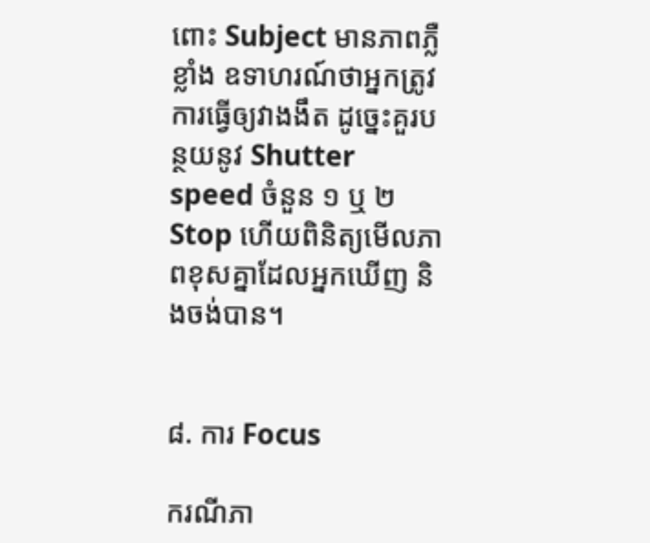ពោះ Subject មានភាពភ្លឺខ្លាំង ឧទាហរណ៍ថាអ្នកត្រូវការធ្វើឲ្យវាងងឹត ដូច្នេះគួរបន្ថយនូវ Shutter speed ចំនួន ១ ឬ ២ Stop ហើយពិនិត្យមើលភាពខុសគ្នាដែលអ្នកឃើញ និងចង់បាន។


៨. ការ Focus

ករណីភា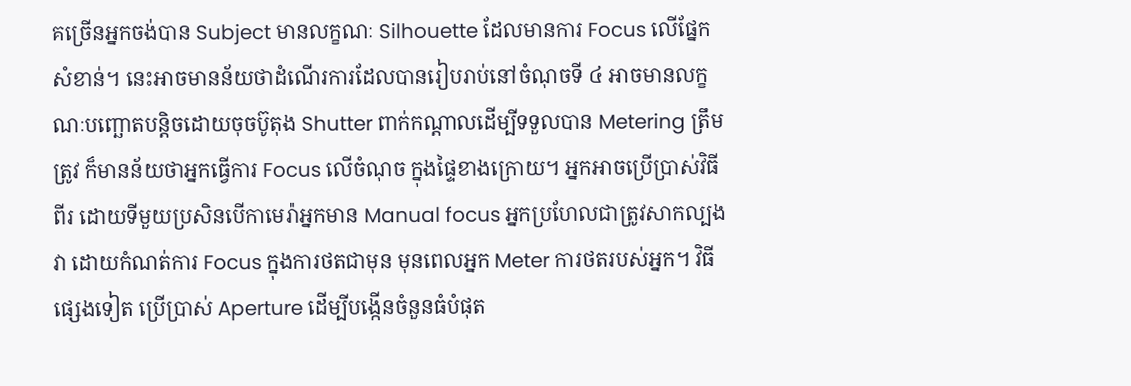គច្រើនអ្នកចង់បាន Subject មានលក្ខណៈ Silhouette ដែលមានការ Focus លើផ្នែកសំខាន់។ នេះអាចមានន័យថាដំណើរការដែលបានរៀបរាប់នៅចំណុចទី ៤ អាចមានលក្ខណៈបញ្ឆោតបន្តិចដោយចុចប៊ូតុង Shutter ពាក់កណ្ដាលដើម្បីទទួលបាន Metering ត្រឹមត្រូវ ក៏មានន័យថាអ្នកធ្វើការ Focus លើចំណុច ក្នុងផ្ទៃខាងក្រោយ។ អ្នកអាចប្រើប្រាស់វិធីពីរ ដោយទីមួយប្រសិនបើកាមេរ៉ាអ្នកមាន Manual focus អ្នកប្រហែលជាត្រូវសាកល្បងវា ដោយកំណត់ការ Focus ក្នុងការថតជាមុន មុនពេលអ្នក Meter ការថតរបស់អ្នក។ វិធីផ្សេងទៀត ប្រើប្រាស់ Aperture ដើម្បីបង្កើនចំនួនធំបំផុត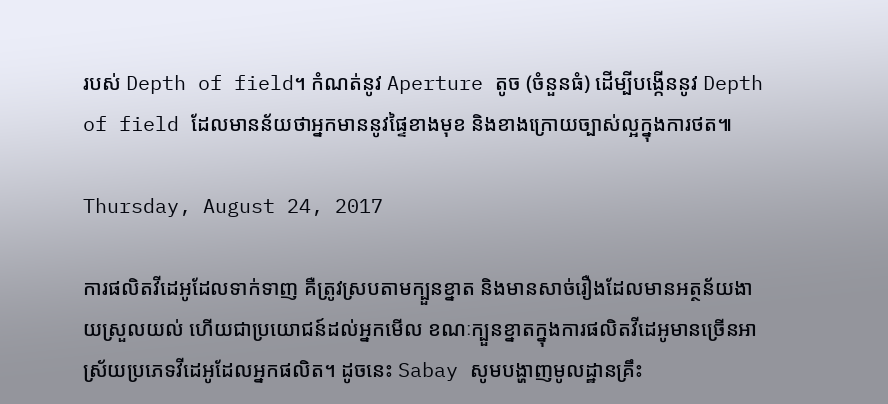របស់ Depth of field។ កំណត់នូវ Aperture តូច (ចំនួនធំ) ដើម្បីបង្កើននូវ Depth of field ដែលមានន័យថាអ្នកមាននូវផ្ទៃខាងមុខ និងខាងក្រោយច្បាស់ល្អក្នុងការថត៕

Thursday, August 24, 2017

ការផលិតវីដេអូដែលទាក់ទាញ គឺត្រូវស្របតាមក្បួនខ្នាត និងមានសាច់រឿងដែលមានអត្ថន័យងាយស្រួលយល់ ហើយជាប្រយោជន៍ដល់អ្នកមើល ខណៈក្បួនខ្នាតក្នុងការផលិតវីដេអូមានច្រើនអាស្រ័យប្រភេទវីដេអូដែលអ្នកផលិត។ ដូចនេះ Sabay សូមបង្ហាញមូលដ្ឋានគ្រឹះ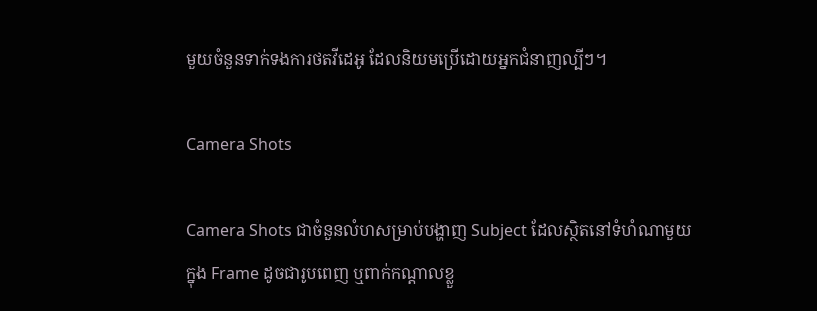មួយចំនួនទាក់ទងការថតវីដេអូ ដែលនិយមប្រើដោយអ្នកជំនាញល្បីៗ។

Camera Shots

Camera Shots ជាចំនួនលំហសម្រាប់បង្ហាញ Subject ដែលស្ថិតនៅទំហំណាមួយក្នុង Frame ដូចជារូបពេញ ឬពាក់កណ្ដាលខ្លួ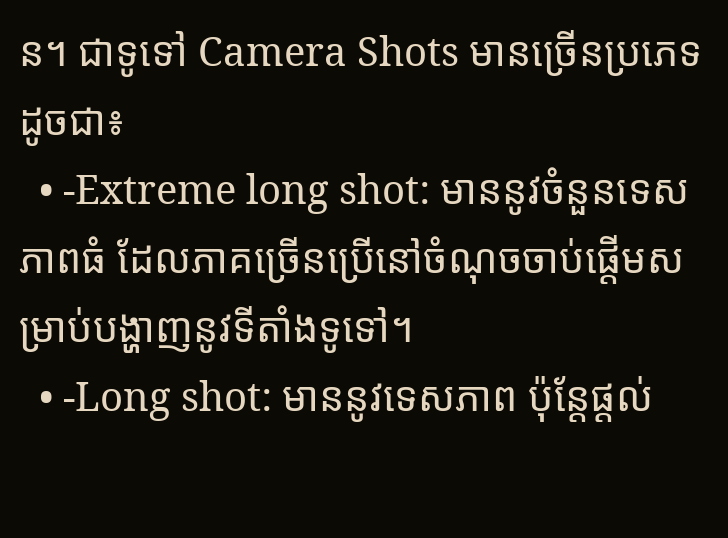ន។ ជាទូទៅ Camera Shots មានច្រើនប្រភេទដូចជា៖
  • -Extreme long shot: មាននូវចំនួនទេសភាពធំ ដែលភាគច្រើនប្រើនៅចំណុចចាប់ផ្ដើមសម្រាប់បង្ហាញនូវទីតាំងទូទៅ។
  • -Long shot: មាននូវទេសភាព ប៉ុន្តែផ្ដល់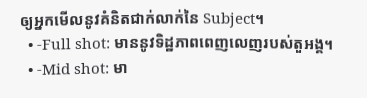ឲ្យអ្នកមើលនូវគំនិតជាក់លាក់នៃ Subject។
  • -Full shot: មាននូវទិដ្ឋភាពពេញលេញរបស់តួអង្គ។
  • -Mid shot: មា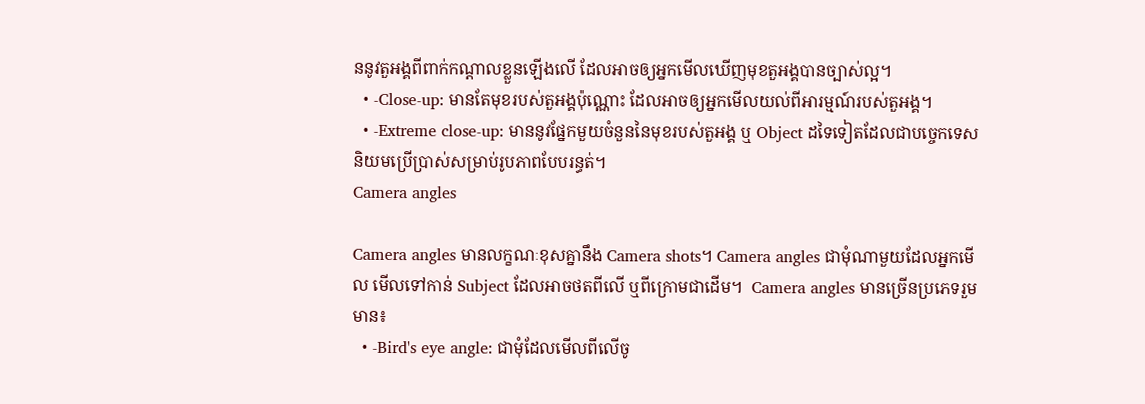ននូវតួអង្គពីពាក់កណ្ដាលខ្លួនឡើងលើ ដែលអាចឲ្យអ្នកមើលឃើញមុខតួអង្គបានច្បាស់ល្អ។
  • -Close-up: មានតែមុខរបស់តួអង្គប៉ុណ្ណោះ ដែលអាចឲ្យអ្នកមើលយល់ពីអារម្មណ៍របស់តួអង្គ។
  • -Extreme close-up: មាននូវផ្នែកមួយចំនួននៃមុខរបស់តួអង្គ ឬ Object ដទៃទៀតដែលជាបច្ចេកទេសនិយមប្រើប្រាស់សម្រាប់រូបភាពបែបរន្ធត់។
Camera angles

Camera angles មានលក្ខណៈខុសគ្នានឹង Camera shots។ Camera angles ជាមុំណាមួយដែលអ្នកមើល មើលទៅកាន់ Subject ដែលអាចថតពីលើ ឬពីក្រោមជាដើម។  Camera angles មានច្រើនប្រភេទរួមមាន៖
  • -Bird's eye angle: ជាមុំដែលមើលពីលើចូ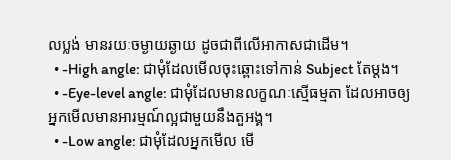លប្លង់ មានរយៈចម្ងាយឆ្ងាយ ដូចជាពីលើអាកាសជាដើម។
  • -High angle: ជាមុំដែលមើលចុះឆ្ពោះទៅកាន់ Subject តែម្ដង។
  • -Eye-level angle: ជាមុំដែលមានលក្ខណៈស្មើធម្មតា ដែលអាចឲ្យអ្នកមើលមានអារម្មណ៍ល្អជាមួយនឹងតួអង្គ។
  • -Low angle: ជាមុំដែលអ្នកមើល មើ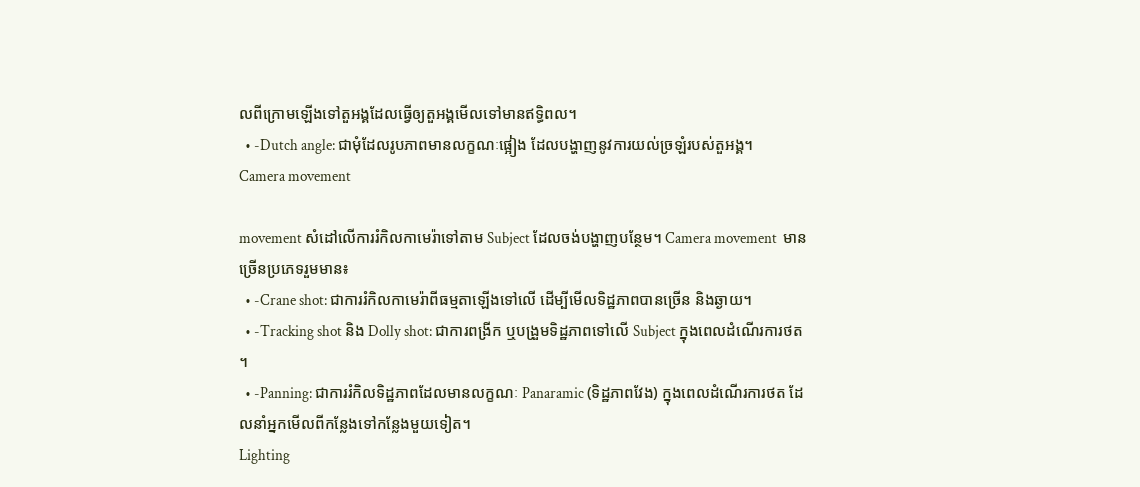លពីក្រោមឡើងទៅតួអង្គដែលធ្វើឲ្យតួអង្គមើលទៅមានឥទ្ធិពល។
  • -Dutch angle: ជាមុំដែលរូបភាពមានលក្ខណៈផ្អៀង ដែលបង្ហាញនូវការយល់ច្រឡំរបស់តួអង្គ។
Camera movement

movement សំដៅលើការរំកិលកាមេរ៉ាទៅតាម Subject ដែលចង់បង្ហាញបន្ថែម។ Camera movement  មានច្រើនប្រភេទរួមមាន៖
  • -Crane shot: ជាការរំកិលកាមេរ៉ាពីធម្មតាឡើងទៅលើ ដើម្បីមើលទិដ្ឋភាពបានច្រើន និងឆ្ងាយ។
  • -Tracking shot និង Dolly shot: ជាការពង្រីក ឬបង្រួមទិដ្ឋភាពទៅលើ Subject ក្នុងពេលដំណើរការថត។
  • -Panning: ជាការរំកិលទិដ្ឋភាពដែលមានលក្ខណៈ Panaramic (ទិដ្ឋភាពវែង) ក្នុងពេលដំណើរការថត ដែលនាំអ្នកមើលពីកន្លែងទៅកន្លែងមួយទៀត។
Lighting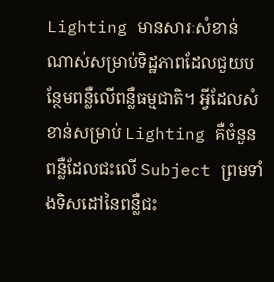Lighting មានសារៈសំខាន់ណាស់សម្រាប់ទិដ្ឋភាពដែលជួយបន្ថែមពន្លឺលើពន្លឺធម្មជាតិ។ អ្វីដែលសំខាន់សម្រាប់ Lighting គឺចំនួនពន្លឺដែលជះលើ Subject ព្រមទាំងទិសដៅនៃពន្លឺជះ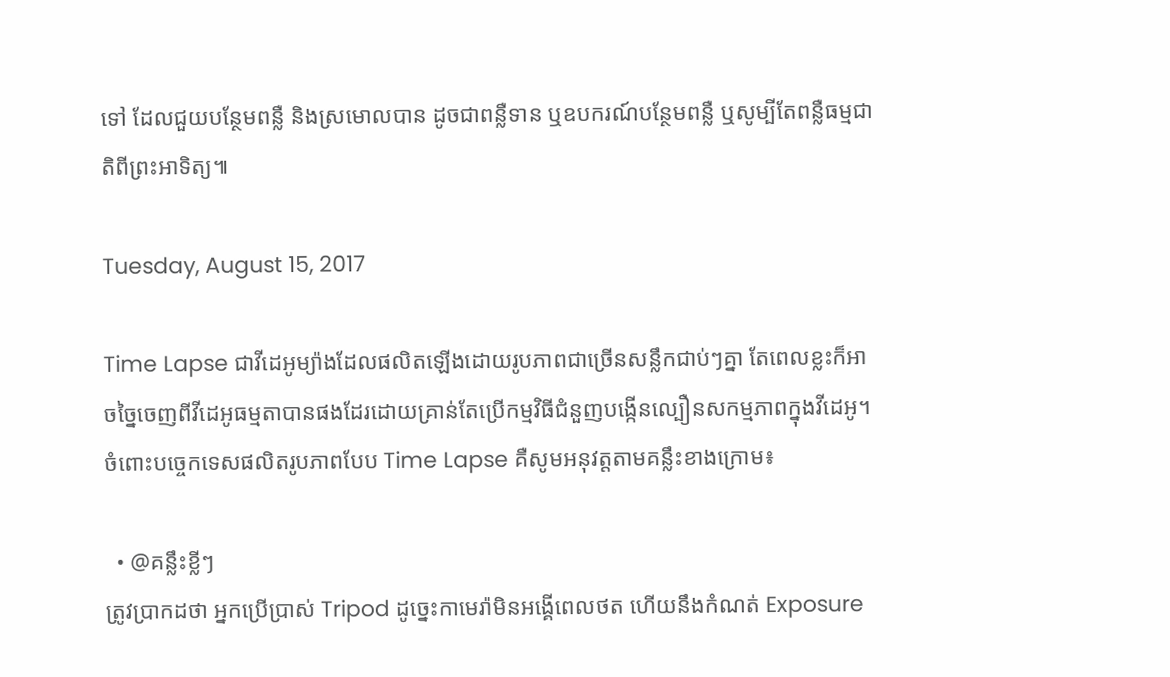ទៅ ដែលជួយបន្ថែមពន្លឺ និងស្រមោលបាន ដូចជាពន្លឺទាន ឬឧបករណ៍បន្ថែមពន្លឺ ឬសូម្បីតែពន្លឺធម្មជាតិពីព្រះអាទិត្យ៕

Tuesday, August 15, 2017

Time Lapse ជាវីដេអូម្យ៉ាងដែលផលិតឡើងដោយរូបភាពជាច្រើនសន្លឹកជាប់ៗគ្នា តែពេលខ្លះក៏អាចច្នៃចេញពីវីដេអូធម្មតាបានផងដែរដោយគ្រាន់តែប្រើកម្មវិធីជំនួញបង្កើនល្បឿនសកម្មភាពក្នុងវីដេអូ។ ចំពោះបច្ចេកទេសផលិតរូបភាពបែប Time Lapse គឺសូមអនុវត្តតាមគន្លឹះខាងក្រោម៖

  • @គន្លឹះខ្លីៗ
ត្រូវប្រាកដថា អ្នកប្រើប្រាស់ Tripod ដូច្នេះកាមេរ៉ាមិនអង្គើពេលថត ហើយនឹងកំណត់ Exposure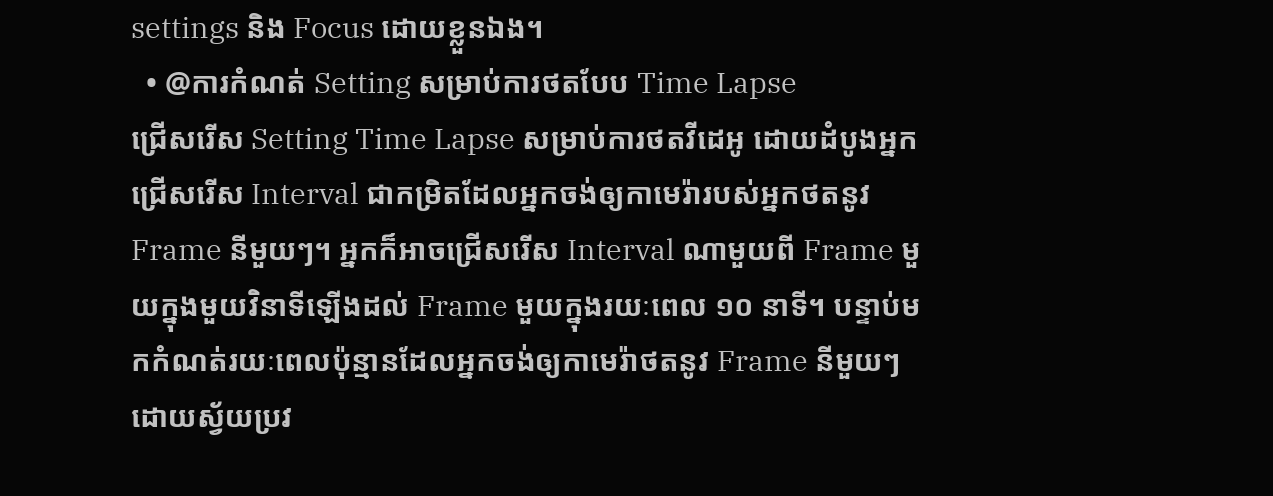settings និង Focus ដោយខ្លួនឯង។
  • @ការកំណត់ Setting សម្រាប់ការថតបែប Time Lapse
ជ្រើសរើស Setting Time Lapse សម្រាប់ការថតវីដេអូ ដោយដំបូងអ្នកជ្រើសរើស Interval ជាកម្រិតដែលអ្នកចង់ឲ្យកាមេរ៉ារបស់អ្នកថតនូវ Frame នីមួយៗ។ អ្នកក៏អាចជ្រើសរើស Interval ណាមួយពី Frame មួយក្នុងមួយវិនាទីឡើងដល់ Frame មួយក្នុងរយៈពេល ១០ នាទី។ បន្ទាប់មកកំណត់រយៈពេលប៉ុន្មានដែលអ្នកចង់ឲ្យកាមេរ៉ាថតនូវ Frame នីមួយៗដោយស្វ័យប្រវ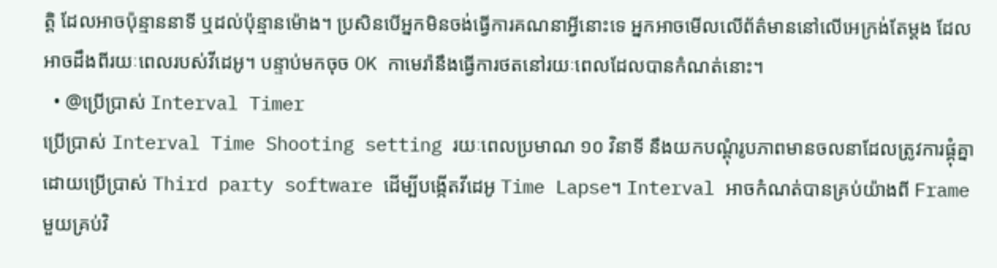ត្តិ ដែលអាចប៉ុន្មាននាទី ឬដល់ប៉ុន្មានម៉ោង។ ប្រសិនបើអ្នកមិនចង់ធ្វើការគណនាអ្វីនោះទេ អ្នកអាចមើលលើព័ត៌មាននៅលើអេក្រង់តែម្ដង ដែលអាចដឹងពីរយៈពេលរបស់វីដេអូ។ បន្ទាប់មកចុច OK កាមេរ៉ានឹងធ្វើការថតនៅរយៈពេលដែលបានកំណត់នោះ។
  • @ប្រើប្រាស់ Interval Timer
ប្រើប្រាស់ Interval Time Shooting setting រយៈពេលប្រមាណ ១០ វិនាទី នឹងយកបណ្ដុំរូបភាពមានចលនាដែលត្រូវការផ្គុំគ្នា ដោយប្រើប្រាស់ Third party software ដើម្បីបង្កើតវីដេអូ Time Lapse។ Interval អាចកំណត់បានគ្រប់យ៉ាងពី Frame មួយគ្រប់វិ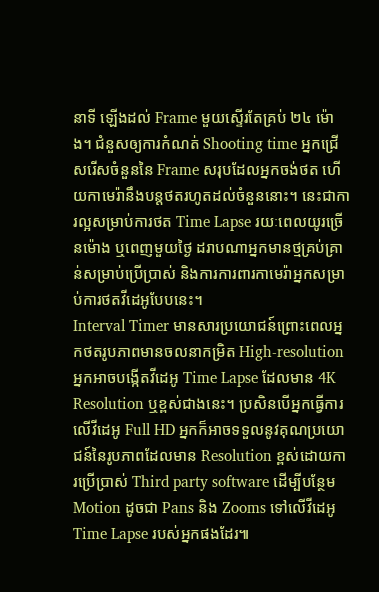នាទី ឡើងដល់ Frame មួយស្ទើរតែគ្រប់ ២៤ ម៉ោង។ ជំនួសឲ្យការកំណត់ Shooting time អ្នកជ្រើសរើសចំនួននៃ Frame សរុបដែលអ្នកចង់ថត ហើយកាមេរ៉ានឹងបន្តថតរហូតដល់ចំនួននោះ។ នេះជាការល្អសម្រាប់ការថត Time Lapse រយៈពេលយូរច្រើនម៉ោង ឬពេញមួយថ្ងៃ ដរាបណាអ្នកមានថ្មគ្រប់គ្រាន់សម្រាប់ប្រើប្រាស់ និងការការពារកាមេរ៉ាអ្នកសម្រាប់ការថតវីដេអូបែបនេះ។
Interval Timer មានសារប្រយោជន៍ព្រោះពេលអ្នកថតរូបភាពមានចលនាកម្រិត High-resolution អ្នកអាចបង្កើតវីដេអូ Time Lapse ដែលមាន 4K Resolution ឬខ្ពស់ជាងនេះ។ ប្រសិនបើអ្នកធ្វើការលើវីដេអូ Full HD អ្នកក៏អាចទទួលនូវគុណប្រយោជន៍នៃរូបភាពដែលមាន Resolution ខ្ពស់ដោយការប្រើប្រាស់ Third party software ដើម្បីបន្ថែម Motion ដូចជា Pans និង Zooms ទៅលើវីដេអូ Time Lapse របស់អ្នកផងដែរ៕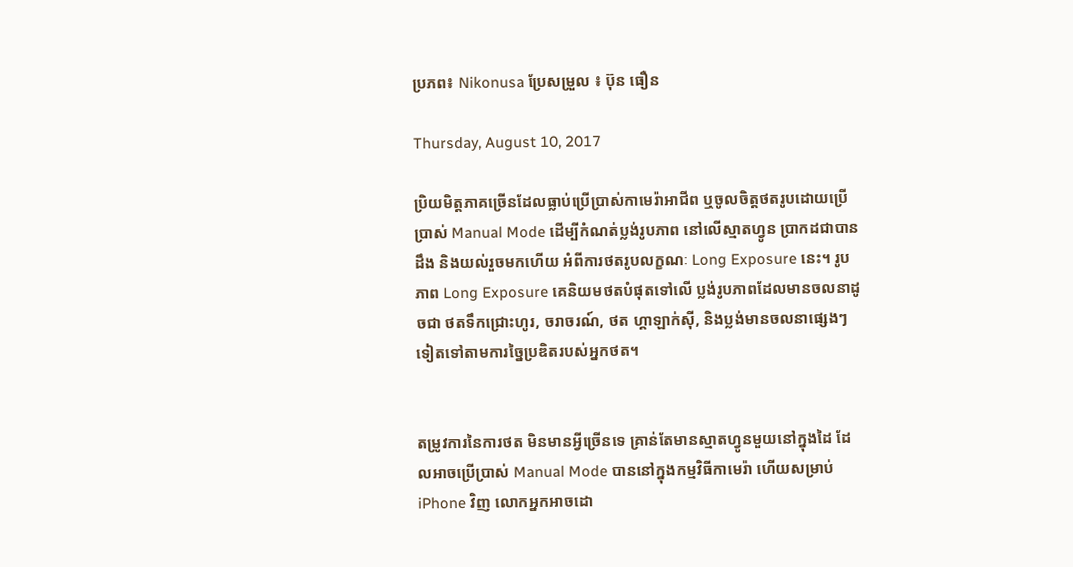ប្រភព៖ Nikonusa ប្រែសម្រួល ៖ ប៊ុន ធឿន

Thursday, August 10, 2017

ប្រិយមិត្តភាគច្រើនដែលធ្លាប់ប្រើប្រាស់កាមេរ៉ាអាជីព ឬចូលចិត្តថតរូបដោយប្រើប្រាស់ Manual Mode ដើម្បីកំណត់ប្លង់រូបភាព នៅលើស្មាតហ្វូន ប្រាកដជាបានដឹង និងយល់រួចមកហើយ អំពីការថតរូបលក្ខណៈ Long Exposure នេះ។ រូបភាព Long Exposure គេនិយមថតបំផុតទៅលើ ប្លង់រូបភាពដែលមានចលនាដូចជា ថតទឹកជ្រោះហូរ, ចរាចរណ៍, ថត ហ្គាឡាក់ស៊ី, និងប្លង់មានចលនាផ្សេងៗទៀតទៅតាមការច្នៃប្រឌិតរបស់អ្នកថត។


តម្រូវការនៃការថត មិនមានអ្វីច្រើនទេ គ្រាន់តែមានស្មាតហ្វូនមួយនៅក្នុងដៃ ដែលអាចប្រើប្រាស់ Manual Mode បាននៅក្នុងកម្មវិធីកាមេរ៉ា ហើយសម្រាប់ iPhone វិញ លោកអ្នកអាចដោ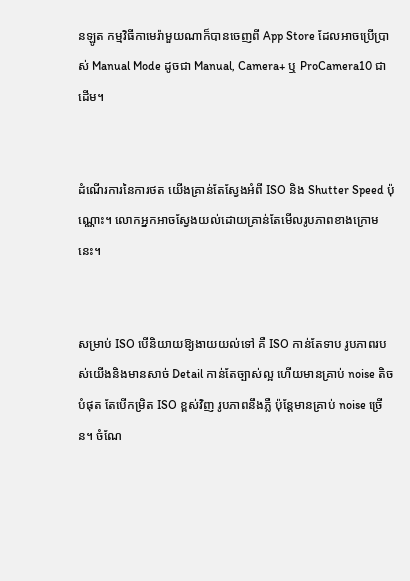នឡូត កម្មវិធីកាមេរ៉ាមួយណាក៏បានចេញពី App Store ដែលអាចប្រើប្រាស់ Manual Mode ដូចជា Manual, Camera+ ឬ ProCamera10 ជាដើម។


ដំណើរការនៃការថត យើងគ្រាន់តែស្វែងអំពី ISO និង Shutter Speed ប៉ុណ្ណោះ។ លោកអ្នកអាចស្វែងយល់ដោយគ្រាន់តែមើលរូបភាពខាងក្រោមនេះ។


សម្រាប់ ISO បើនិយាយឱ្យងាយយល់ទៅ គឺ ISO កាន់តែទាប រូបភាពរបស់យើងនិងមានសាច់ Detail កាន់តែច្បាស់ល្អ ហើយមានគ្រាប់ noise តិចបំផុត តែបើកម្រិត ISO ខ្ពស់វិញ រូបភាពនឹងភ្លឺ ប៉ុន្តែមានគ្រាប់ noise ច្រើន។ ចំណែ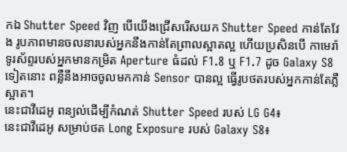កឯ Shutter Speed វិញ បើយើងជ្រើសរើសយក Shutter Speed កាន់តែវែង រូបភាពមានចលនារបស់អ្នកនឹងកាន់តែព្រាលស្អាតល្អ ហើយប្រសិនបើ កាមេរ៉ាទូរស័ព្ទរបស់អ្នកមានកម្រិត Aperture ធំដល់ F1.8 ឬ F1.7 ដូច Galaxy S8 ទៀតនោះ ពន្លឺនឹងអាចចូលមកកាន់ Sensor បានល្អ ធ្វើរូបថតរបស់អ្នកកាន់តែភ្លឺស្អាត។
នេះជាវីដេអូ ពន្យល់ដើម្បីកំណត់ Shutter Speed របស់ LG G4៖
នេះជាវីដេអូ សម្រាប់ថត Long Exposure របស់ Galaxy S8៖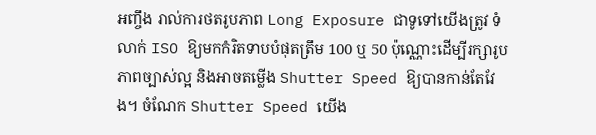អញ្ចឹង រាល់ការថតរូបភាព Long Exposure ជាទូទៅយើងត្រូវ ទំលាក់ ISO ឱ្យមកកំរិតទាបបំផុតត្រឹម 100 ឬ 50 ប៉ុណ្ណោះដើម្បីរក្សារូបភាពច្បាស់ល្អ និងអាចតម្លើង Shutter Speed ឱ្យបានកាន់តែវែង។ ចំណែក Shutter Speed យើង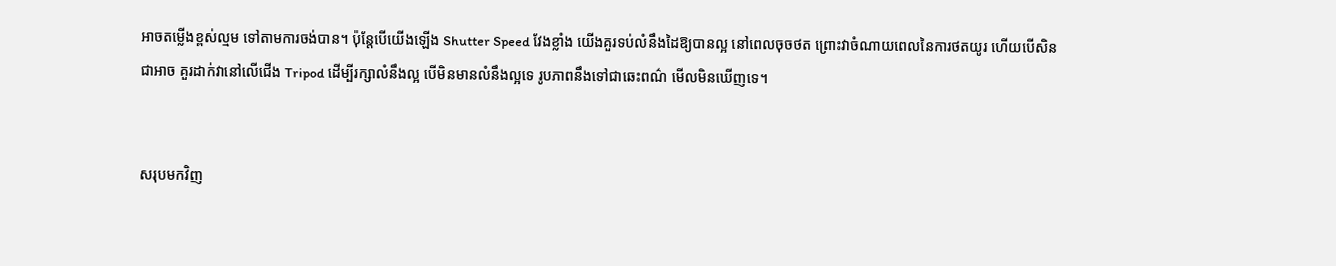អាចតម្លើងខ្ពស់ល្មម ទៅតាមការចង់បាន។ ប៉ុន្តែបើយើងឡើង Shutter Speed វែងខ្លាំង យើងគួរទប់លំនឹងដៃឱ្យបានល្អ នៅពេលចុចថត ព្រោះវាចំណាយពេលនៃការថតយូរ ហើយបើសិនជាអាច គួរដាក់វានៅលើជើង Tripod ដើម្បីរក្សាលំនឹងល្អ បើមិនមានលំនឹងល្អទេ រូបភាពនឹងទៅជាឆេះពណ៌ មើលមិនឃើញទេ។


សរុបមកវិញ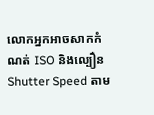លោកអ្នកអាចសាកកំណត់ ISO និងល្បឿន Shutter Speed តាម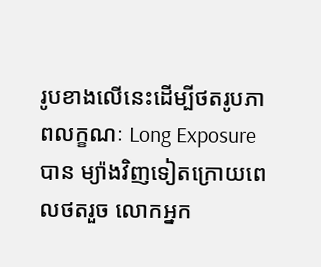រូបខាងលើនេះដើម្បីថតរូបភាពលក្ខណៈ Long Exposure បាន ម្យ៉ាងវិញទៀតក្រោយពេលថតរួច លោកអ្នក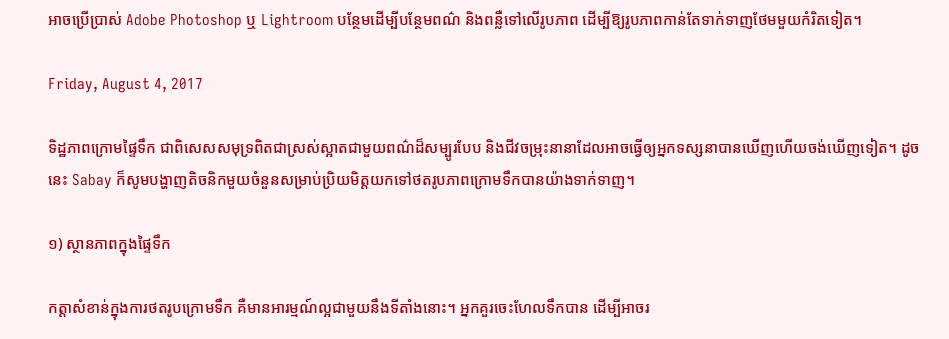អាចប្រើប្រាស់ Adobe Photoshop ឬ Lightroom បន្ថែមដើម្បីបន្ថែមពណ៌ និងពន្លឺទៅលើរូបភាព ដើម្បីឱ្យរូបភាពកាន់តែទាក់ទាញថែមមួយកំរិតទៀត។

Friday, August 4, 2017

ទិដ្ឋភាពក្រោមផ្ទៃទឹក ជាពិសេសសមុទ្រពិតជាស្រស់ស្អាតជាមួយពណ៌ដ៏សម្បូរបែប និងជីវចម្រុះនានាដែលអាចធ្វើឲ្យអ្នកទស្សនាបានឃើញហើយចង់ឃើញទៀត។ ដូចនេះ Sabay ក៏សូមបង្ហាញតិចនិកមួយចំនួនសម្រាប់ប្រិយមិត្តយកទៅថតរូបភាពក្រោមទឹកបានយ៉ាងទាក់ទាញ។

១) ស្ថានភាពក្នុងផ្ទៃទឹក

កត្តាសំខាន់ក្នុងការថតរូបក្រោមទឹក គឺមានអារម្មណ៍ល្អជាមួយនឹងទីតាំងនោះ។ អ្នកគួរចេះហែលទឹកបាន ដើម្បីអាចរ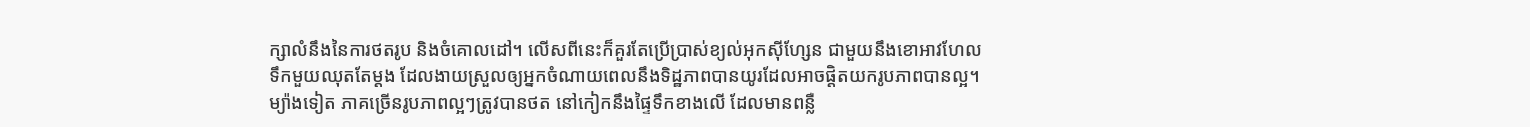ក្សាលំនឹងនៃការថតរូប និងចំគោលដៅ។ លើសពីនេះក៏គួរតែប្រើប្រាស់ខ្យល់អុកស៊ីហ្សែន ជាមួយនឹងខោអាវហែលទឹកមួយឈុតតែម្ដង ដែលងាយស្រួលឲ្យអ្នកចំណាយពេលនឹងទិដ្ឋភាពបានយូរដែលអាចផ្ដិតយករូបភាពបានល្អ។ ម្យ៉ាងទៀត ភាគច្រើនរូបភាពល្អៗត្រូវបានថត នៅកៀកនឹងផ្ទៃទឹកខាងលើ ដែលមានពន្លឺ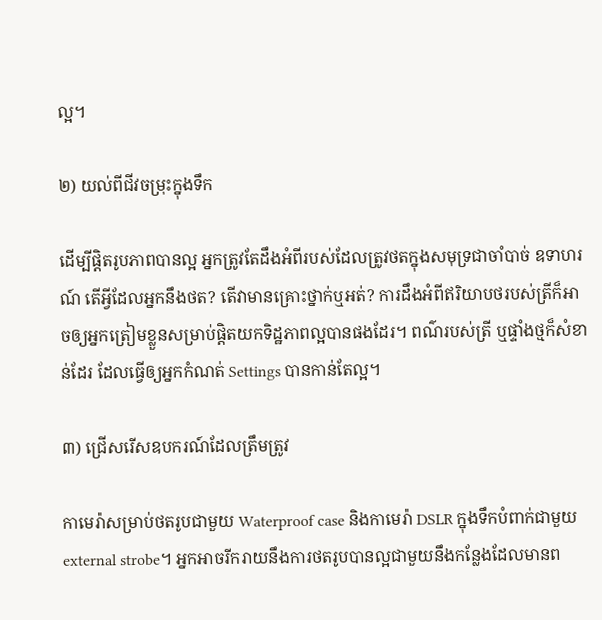ល្អ។

២) យល់ពីជីវចម្រុះក្នុងទឹក

ដើម្បីផ្ដិតរូបភាពបានល្អ អ្នកត្រូវតែដឹងអំពីរបស់ដែលត្រូវថតក្នុងសមុទ្រជាចាំបាច់ ឧទាហរណ៍ តើអ្វីដែលអ្នកនឹងថត? តើវាមានគ្រោះថ្នាក់ឬអត់? ការដឹងអំពីឥរិយាបថរបស់ត្រីក៏អាចឲ្យអ្នកត្រៀមខ្លួនសម្រាប់ផ្ដិតយកទិដ្ឋភាពល្អបានផងដែរ។ ពណ៌របស់ត្រី ឬផ្ទាំងថ្មក៏សំខាន់ដែរ ដែលធ្វើឲ្យអ្នកកំណត់ Settings បានកាន់តែល្អ។

៣) ជ្រើសរើសឧបករណ៍ដែលត្រឹមត្រូវ

កាមេរ៉ាសម្រាប់ថតរូបជាមួយ Waterproof case និងកាមេរ៉ា DSLR ក្នុងទឹកបំពាក់ជាមួយ external strobe។ អ្នកអាចរីករាយនឹងការថតរូបបានល្អជាមួយនឹងកន្លែងដែលមានព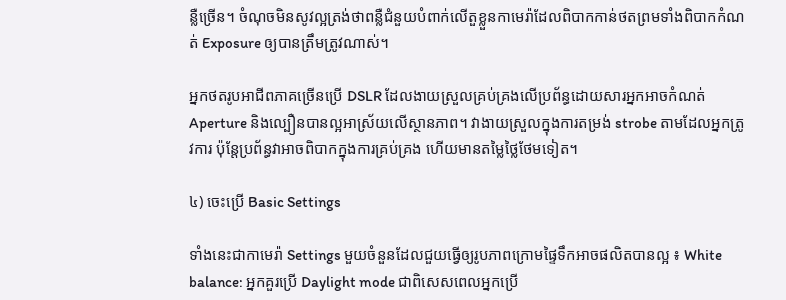ន្លឺច្រើន។ ចំណុចមិនសូវល្អត្រង់ថាពន្លឺជំនួយបំពាក់លើតួខ្លួនកាមេរ៉ាដែលពិបាកកាន់ថតព្រមទាំងពិបាកកំណត់ Exposure ឲ្យបានត្រឹមត្រូវណាស់។

អ្នកថតរូបអាជីពភាគច្រើនប្រើ DSLR ដែលងាយស្រួលគ្រប់គ្រងលើប្រព័ន្ធដោយសារអ្នកអាចកំណត់ Aperture និងល្បឿនបានល្អអាស្រ័យលើស្ថានភាព។ វាងាយស្រួលក្នុងការតម្រង់ strobe តាមដែលអ្នកត្រូវការ ប៉ុន្តែប្រព័ន្ធវាអាចពិបាកក្នុងការគ្រប់គ្រង ហើយមានតម្លៃថ្លៃថែមទៀត។

៤) ចេះប្រើ Basic Settings

ទាំងនេះជាកាមេរ៉ា Settings មួយចំនួនដែលជួយធ្វើឲ្យរូបភាពក្រោមផ្ទៃទឹកអាចផលិតបានល្អ ៖ White balance: អ្នកគួរប្រើ Daylight mode ជាពិសេសពេលអ្នកប្រើ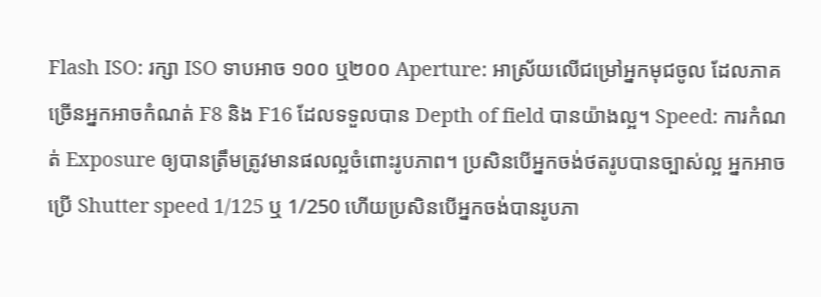Flash ISO: រក្សា ISO ទាបអាច ១០០ ឬ២០០ Aperture: អាស្រ័យលើជម្រៅអ្នកមុជចូល ដែលភាគច្រើនអ្នកអាចកំណត់ F8 និង F16 ដែលទទួលបាន Depth of field បានយ៉ាងល្អ។ Speed: ការកំណត់ Exposure ឲ្យបានត្រឹមត្រូវមានផលល្អចំពោះរូបភាព។ ប្រសិនបើអ្នកចង់ថតរូបបានច្បាស់ល្អ អ្នកអាចប្រើ Shutter speed 1/125 ឬ 1/250 ហើយប្រសិនបើអ្នកចង់បានរូបភា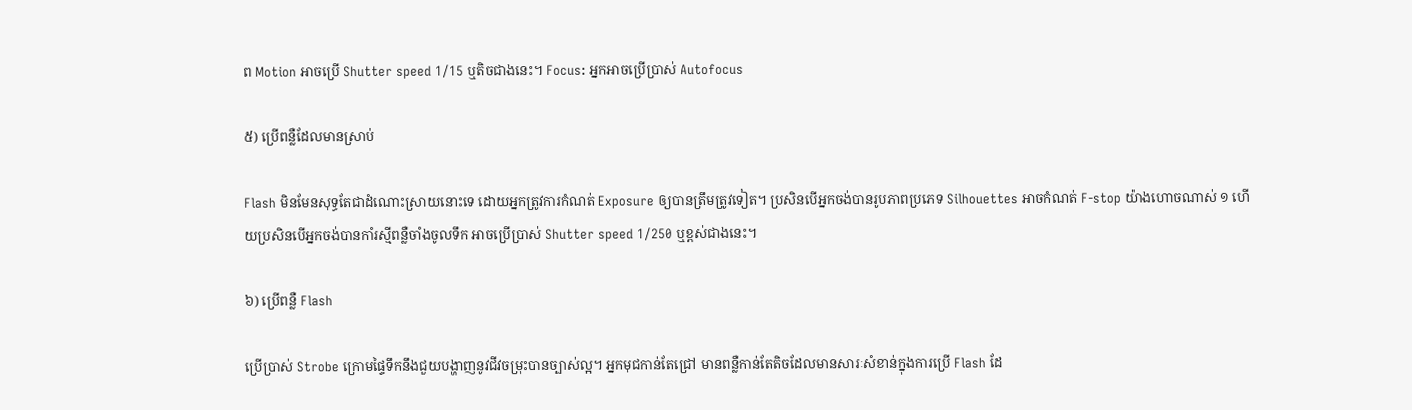ព Motion អាចប្រើ Shutter speed 1/15 ឬតិចជាងនេះ។ Focus: អ្នកអាចប្រើប្រាស់ Autofocus

៥) ប្រើពន្លឺដែលមានស្រាប់

Flash មិនមែនសុទ្ធតែជាដំណោះស្រាយនោះទេ ដោយអ្នកត្រូវការកំណត់ Exposure ឲ្យបានត្រឹមត្រូវទៀត។ ប្រសិនបើអ្នកចង់បានរូបភាពប្រភេទ Silhouettes អាចកំណត់ F-stop យ៉ាងហោចណាស់ ១ ហើយប្រសិនបើអ្នកចង់បានកាំរស្មីពន្លឺចាំងចូលទឹក អាចប្រើប្រាស់ Shutter speed 1/250 ឬខ្ពស់ជាងនេះ។

៦) ប្រើពន្លឺ Flash

ប្រើប្រាស់ Strobe ក្រោមផ្ទៃទឹកនឹងជួយបង្ហាញនូវជីវចម្រុះបានច្បាស់ល្អ។ អ្នកមុជកាន់តែជ្រៅ មានពន្លឺកាន់តែតិចដែលមានសារៈសំខាន់ក្នុងការប្រើ Flash ដែ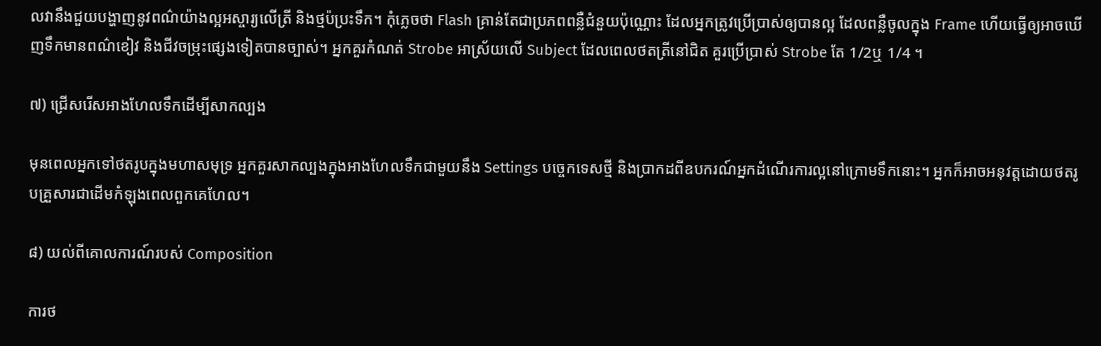លវានឹងជួយបង្ហាញនូវពណ៌យ៉ាងល្អអស្ចារ្យលើត្រី និងថ្មប៉ប្រះទឹក។ កុំភ្លេចថា Flash គ្រាន់តែជាប្រភពពន្លឺជំនួយប៉ុណ្ណោះ ដែលអ្នកត្រូវប្រើប្រាស់ឲ្យបានល្អ ដែលពន្លឺចូលក្នុង Frame ហើយធ្វើឲ្យអាចឃើញទឹកមានពណ៌ខៀវ និងជីវចម្រុះផ្សេងទៀតបានច្បាស់។ អ្នកគួរកំណត់ Strobe អាស្រ័យលើ Subject ដែលពេលថតត្រីនៅជិត គួរប្រើប្រាស់ Strobe តែ 1/2ឬ 1/4 ។

៧) ជ្រើសរើសអាងហែលទឹកដើម្បីសាកល្បង

មុនពេលអ្នកទៅថតរូបក្នុងមហាសមុទ្រ អ្នកគួរសាកល្បងក្នុងអាងហែលទឹកជាមួយនឹង Settings បច្ចេកទេសថ្មី និងប្រាកដពីឧបករណ៍អ្នកដំណើរការល្អនៅក្រោមទឹកនោះ។ អ្នកក៏អាចអនុវត្តដោយថតរូបគ្រួសារជាដើមកំឡុងពេលពួកគេហែល។

៨) យល់ពីគោលការណ៍របស់ Composition

ការថ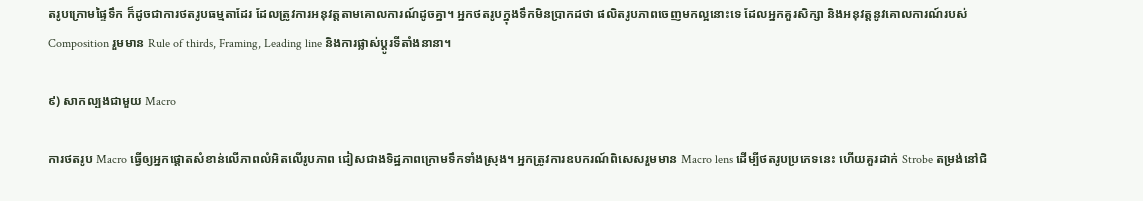តរូបក្រោមផ្ទៃទឹក ក៏ដូចជាការថតរូបធម្មតាដែរ ដែលត្រូវការអនុវត្តតាមគោលការណ៍ដូចគ្នា។ អ្នកថតរូបក្នុងទឹកមិនប្រាកដថា ផលិតរូបភាពចេញមកល្អនោះទេ ដែលអ្នកគួរសិក្សា និងអនុវត្តនូវគោលការណ៍របស់ Composition រួមមាន Rule of thirds, Framing, Leading line និងការផ្លាស់ប្ដូរទីតាំងនានា។

៩) សាកល្បងជាមួយ Macro

ការថតរូប Macro ធ្វើឲ្យអ្នកផ្ដោតសំខាន់លើភាពលំអិតលើរូបភាព ជៀសជាងទិដ្ឋភាពក្រោមទឹកទាំងស្រុង។ អ្នកត្រូវការឧបករណ៍ពិសេសរួមមាន Macro lens ដើម្បីថតរូបប្រភេទនេះ ហើយគួរដាក់ Strobe តម្រង់នៅជិ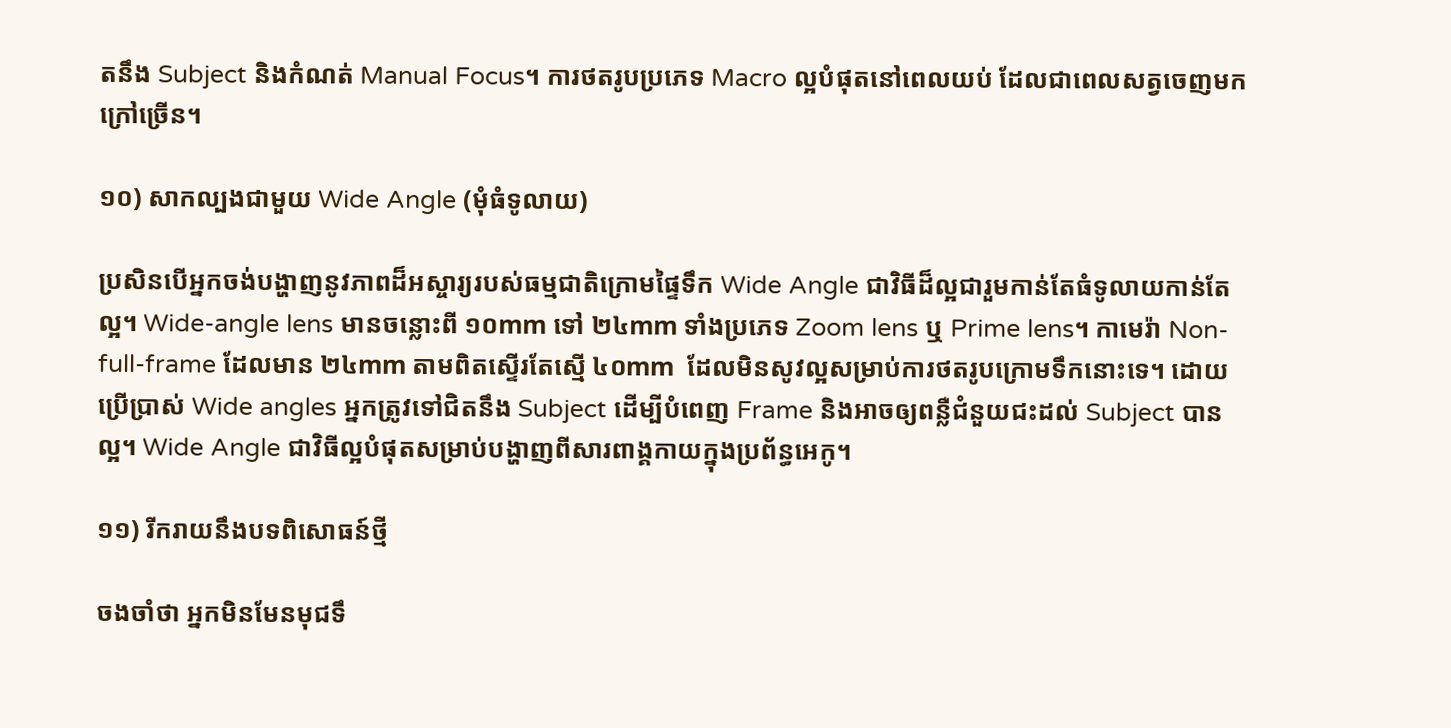តនឹង Subject និងកំណត់ Manual Focus។ ការថតរូបប្រភេទ Macro ល្អបំផុតនៅពេលយប់ ដែលជាពេលសត្វចេញមកក្រៅច្រើន។

១០) សាកល្បងជាមួយ Wide Angle (មុំធំទូលាយ)

ប្រសិនបើអ្នកចង់បង្ហាញនូវភាពដ៏អស្ចារ្យរបស់ធម្មជាតិក្រោមផ្ទៃទឹក Wide Angle ជាវិធីដ៏ល្អជារួមកាន់តែធំទូលាយកាន់តែល្អ។ Wide-angle lens មានចន្លោះពី ១០mm ទៅ ២៤mm ទាំងប្រភេទ Zoom lens ឬ Prime lens។ កាមេរ៉ា Non-full-frame ដែលមាន ២៤mm តាមពិតស្ទើរតែស្មើ ៤០mm  ដែលមិនសូវល្អសម្រាប់ការថតរូបក្រោមទឹកនោះទេ។ ដោយប្រើប្រាស់ Wide angles អ្នកត្រូវទៅជិតនឹង Subject ដើម្បីបំពេញ Frame និងអាចឲ្យពន្លឺជំនួយជះដល់ Subject បានល្អ។ Wide Angle ជាវិធីល្អបំផុតសម្រាប់បង្ហាញពីសារពាង្គកាយក្នុងប្រព័ន្ធអេកូ។

១១) រីករាយនឹងបទពិសោធន៍ថ្មី

ចងចាំថា អ្នកមិនមែនមុជទឹ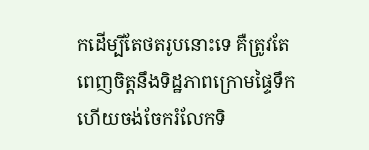កដើម្បីតែថតរូបនោះទេ គឺត្រូវតែពេញចិត្តនឹងទិដ្ឋភាពក្រោមផ្ទៃទឹក ហើយចង់ចែករំលែកទិ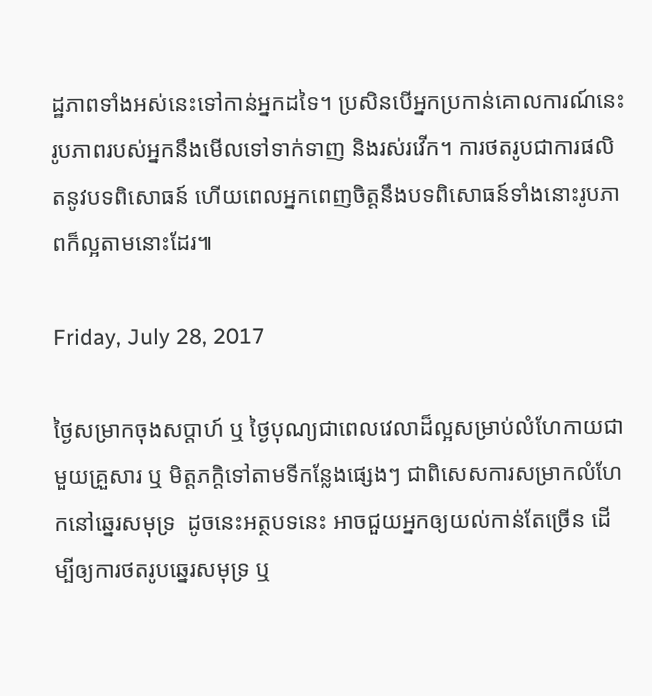ដ្ឋភាពទាំងអស់នេះទៅកាន់អ្នកដទៃ។ ប្រសិនបើអ្នកប្រកាន់គោលការណ៍នេះ រូបភាពរបស់អ្នកនឹងមើលទៅទាក់ទាញ និងរស់រវើក។ ការថតរូបជាការផលិតនូវបទពិសោធន៍ ហើយពេលអ្នកពេញចិត្តនឹងបទពិសោធន៍ទាំងនោះរូបភាពក៏ល្អតាមនោះដែរ៕

Friday, July 28, 2017

ថ្ងៃសម្រាកចុងសប្តាហ៍ ឬ ថ្ងៃបុណ្យជាពេលវេលាដ៏ល្អសម្រាប់លំហែកាយជាមួយគ្រួសារ ឬ មិត្តភក្ដិទៅតាមទីកន្លែងផ្សេងៗ ជាពិសេសការសម្រាកលំហែកនៅឆ្នេរសមុទ្រ  ដូចនេះអត្ថបទនេះ អាចជួយអ្នកឲ្យយល់កាន់តែច្រើន ដើម្បីឲ្យការថតរូបឆ្នេរសមុទ្រ ឬ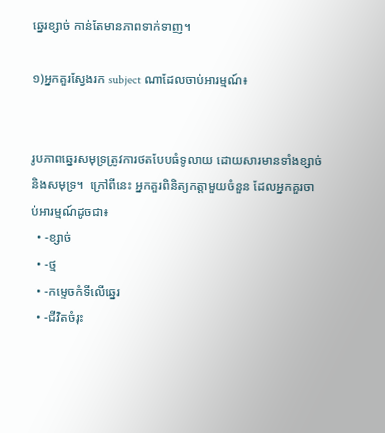ឆ្នេរខ្សាច់ កាន់តែមានភាពទាក់ទាញ។

១)អ្នកគួរស្វែងរក subject ណាដែលចាប់អារម្មណ៍៖


រូបភាពឆ្នេរសមុទ្រត្រូវការថតបែបធំទូលាយ ដោយសារមានទាំងខ្សាច់ និងសមុទ្រ។  ក្រៅពីនេះ អ្នកគួរពិនិត្យកត្តាមួយចំនួន ដែលអ្នកគួរចាប់អារម្មណ៍ដូចជា៖
  • -ខ្សាច់
  • -ថ្ម
  • -កម្ទេចកំទីលើឆ្នេរ
  • -ជីវិតចំរុះ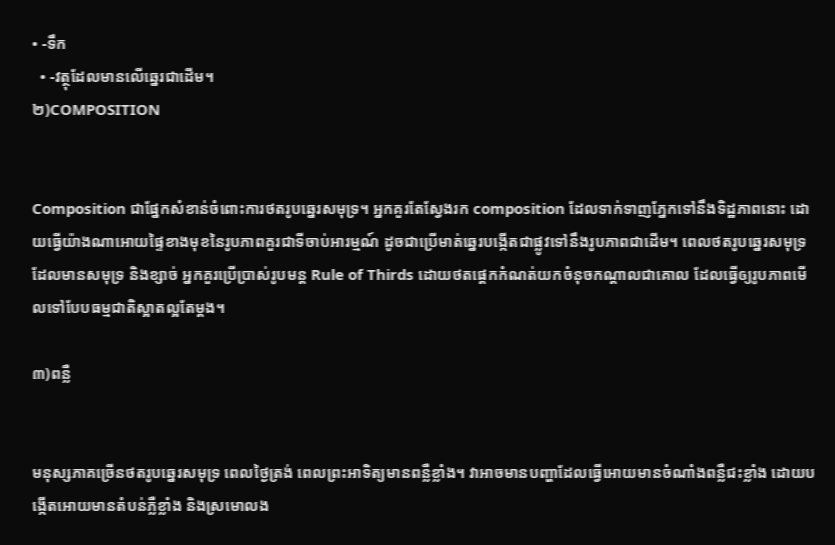• -ទឹក
  • -វត្ថុដែលមានលើឆ្នេរជាដើម។
២)COMPOSITION


Composition ជាផ្នែកសំខាន់ចំពោះការថតរូបឆ្នេរសមុទ្រ។ អ្នកគួរតែស្វែងរក composition ដែលទាក់ទាញភ្នែកទៅនឹងទិដ្ឋភាពនោះ ដោយធ្វើយ៉ាងណាអោយផ្ទៃខាងមុខនៃរូបភាពគួរជាទីចាប់អារម្មណ៍ ដូចជាប្រើមាត់ឆ្នេរបង្កើតជាផ្លូវទៅនឹងរូបភាពជាដើម។ ពេលថតរូបឆ្នេរសមុទ្រ ដែលមានសមុទ្រ និងខ្សាច់ អ្នកគួរប្រើប្រាស់រូបមន្ត Rule of Thirds ដោយថតផ្តេកកំណត់យកចំនុចកណ្តាលជាគោល ដែលធ្វើឲ្យរូបភាពមើលទៅបែបធម្មជាតិស្អាតល្អតែម្តង។

៣)ពន្លឺ


មនុស្សភាគច្រើនថតរូបឆ្នេរសមុទ្រ ពេលថ្ងៃត្រង់ ពេលព្រះអាទិត្យមានពន្លឺខ្លាំង។ វាអាចមានបញ្ហាដែលធ្វើអោយមានចំណាំងពន្លឺជះខ្លាំង ដោយបង្កើតអោយមានតំបន់ភ្លឺខ្លាំង និងស្រមោលង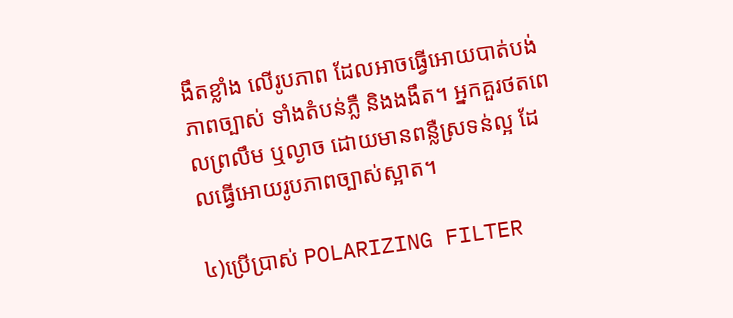ងឹតខ្លាំង លើរូបភាព ដែលអាចធ្វើអោយបាត់បង់ភាពច្បាស់ ទាំងតំបន់ភ្លឺ និងងងឹត។ អ្នកគួរថតពេលព្រលឹម ឬល្ងាច ដោយមានពន្លឺស្រទន់ល្អ ដែលធ្វើអោយរូបភាពច្បាស់ស្អាត។

៤)ប្រើប្រាស់ POLARIZING FILTER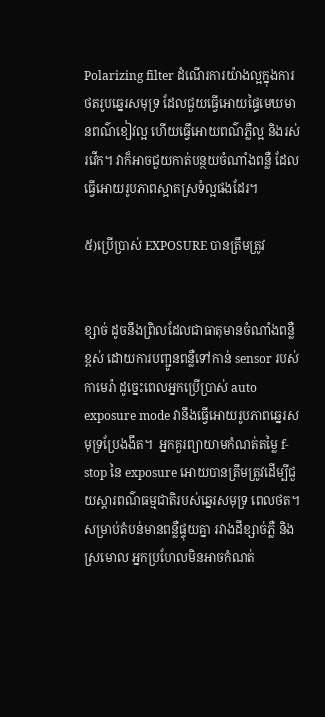Polarizing filter ដំណើរការយ៉ាងល្អក្នុងការថតរូបឆ្នេរសមុទ្រ ដែលជួយធ្វើអោយផ្ទៃមេឃមានពណ៌ខៀវល្អ ហើយធ្វើអោយពណ៌ភ្លឺល្អ និងរស់រវើក។ វាក៏អាចជួយកាត់បន្ថយចំណាំងពន្លឺ ដែលធ្វើអោយរូបភាពស្អាតស្រទំល្អផងដែរ។

៥)ប្រើប្រាស់ EXPOSURE បានត្រឹមត្រូវ


ខ្សាច់ ដូចនឹងព្រិលដែលជាធាតុមានចំណាំងពន្លឺខ្ពស់ ដោយការបញ្ជូនពន្លឺទៅកាន់ sensor របស់កាមេរ៉ា ដូច្នេះពេលអ្នកប្រើប្រាស់ auto exposure mode វានឹងធ្វើអោយរូបភាពឆ្នេរសមុទ្រប្រែងងឹត។  អ្នកគួរព្យាយាមកំណត់តម្លៃ f-stop នៃ exposure អោយបានត្រឹមត្រូវដើម្បីជួយស្ដារពណ៌ធម្មជាតិរបស់ឆ្នេរសមុទ្រ ពេលថត។ សម្រាប់តំបន់មានពន្លឺផ្ទុយគ្នា រវាងដីខ្សាច់ភ្លឺ និងស្រមោល អ្នកប្រហែលមិនអាចកំណត់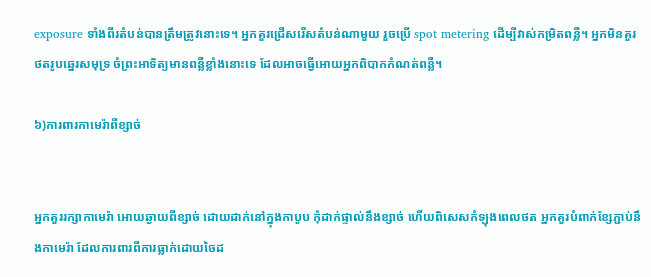exposure ទាំងពីរតំបន់បានត្រឹមត្រូវនោះទេ។ អ្នកគួរជ្រើសរើសតំបន់ណាមួយ រួចប្រើ spot metering ដើម្បីវាស់កម្រិតពន្លឺ។ អ្នកមិនគួរថតរូបឆ្នេរសមុទ្រ ចំព្រះអាទិត្យមានពន្លឺខ្លាំងនោះទេ ដែលអាចធ្វើអោយអ្នកពិបាកកំណត់ពន្លឺ។

៦)ការពារកាមេរ៉ាពីខ្សាច់


អ្នកគួររក្សាកាមេរ៉ា អោយឆ្ងាយពីខ្សាច់ ដោយដាក់នៅក្នុងកាបូប កុំដាក់ផ្ទាល់នឹងខ្សាច់ ហើយពិសេសកំឡុងពេលថត អ្នកគួរបំពាក់ខ្សែភ្ជាប់នឹងកាមេរ៉ា ដែលការពារពីការធ្លាក់ដោយចៃដ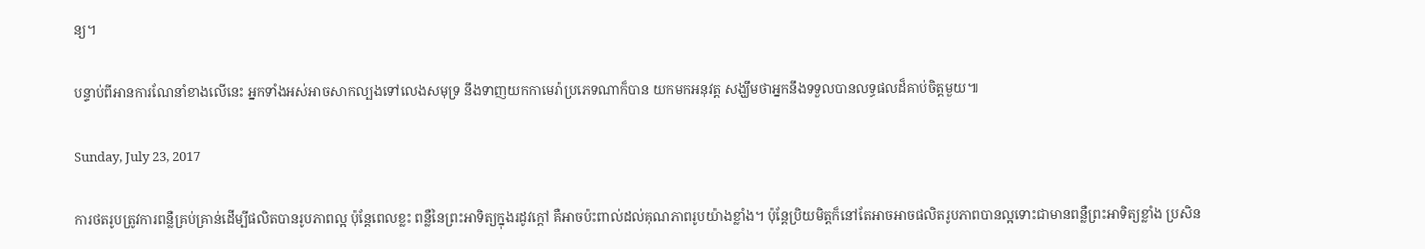ន្យ។

បន្ទាប់ពីអានការណែនាំខាងលើនេះ អ្នកទាំងអស់អាចសាកល្បងទៅលេងសមុទ្រ នឹងទាញយកកាមេរ៉ាប្រភេទណាក៏បាន យកមកអនុវត្ត សង្ឃឹមថាអ្នកនឹងទទួលបានលទ្ធផលដ៏គាប់ចិត្តមួយ៕

Sunday, July 23, 2017

ការថតរូបត្រូវការពន្លឺគ្រប់គ្រាន់ដើម្បីផលិតបានរូបភាពល្អ ប៉ុន្តែពេលខ្លះ ពន្លឺនៃព្រះអាទិត្យក្នុងរដូវក្ដៅ គឺអាចប៉ះពាល់ដល់គុណភាពរូបយ៉ាងខ្លាំង។ ប៉ុន្តែប្រិយមិត្តក៏នៅតែអាចអាចផលិតរូបភាពបានល្អទោះជាមានពន្លឺព្រះអាទិត្យខ្លាំង ប្រសិន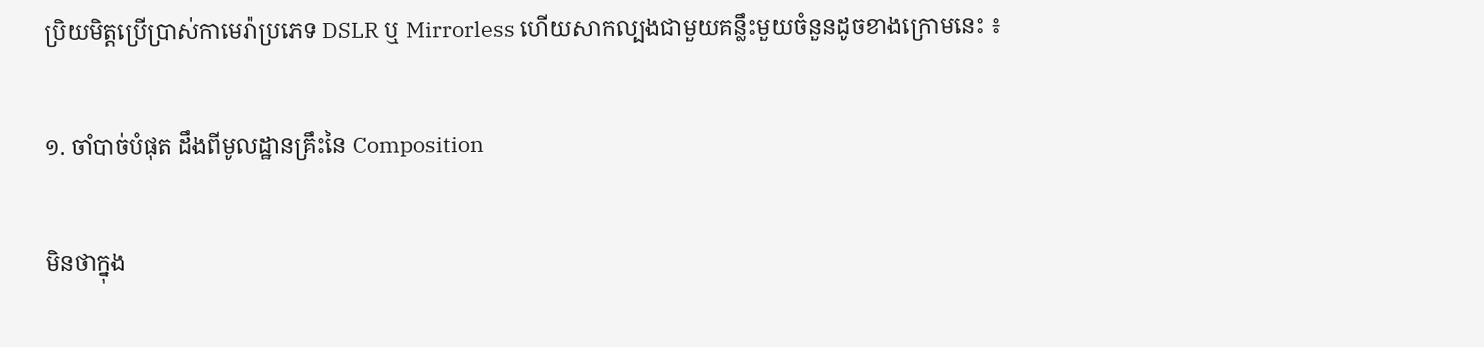ប្រិយមិត្តប្រើប្រាស់កាមេរ៉ាប្រភេទ DSLR ឬ Mirrorless ហើយសាកល្បងជាមួយគន្លឹះមួយចំនួនដូចខាងក្រោមនេះ ៖

១. ចាំបាច់បំផុត ដឹងពីមូលដ្ឋានគ្រឹះនៃ Composition

មិនថាក្នុង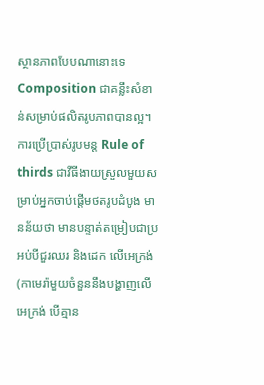ស្ថានភាពបែបណានោះទេ Composition ជាគន្លឹះសំខាន់សម្រាប់ផលិតរូបភាពបានល្អ។ ការប្រើប្រាស់រូបមន្ត Rule of thirds ជាវីធីងាយស្រួលមួយសម្រាប់អ្នកចាប់ផ្ដើមថតរូបដំបូង មានន័យថា មានបន្ទាត់តម្រៀបជាប្រអប់បីជួរឈរ និងដេក លើអេក្រង់ (កាមេរ៉ាមួយចំនួននឹងបង្ហាញលើអេក្រង់ បើគ្មាន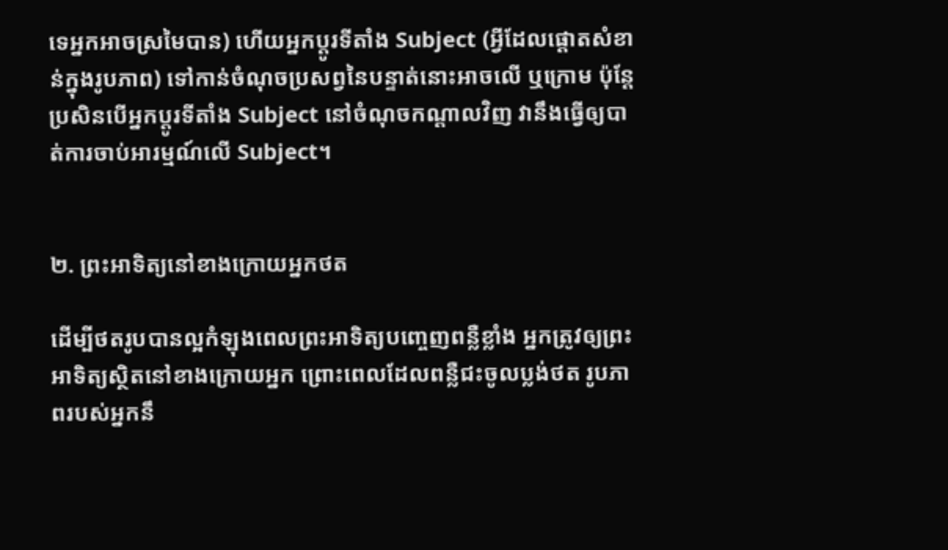ទេអ្នកអាចស្រមៃបាន) ហើយអ្នកប្ដូរទីតាំង Subject (អ្វីដែលផ្ដោតសំខាន់ក្នុងរូបភាព) ទៅកាន់ចំណុចប្រសព្វនៃបន្ទាត់នោះអាចលើ ឬក្រោម ប៉ុន្តែប្រសិនបើអ្នកប្ដូរទីតាំង Subject នៅចំណុចកណ្ដាលវិញ វានឹងធ្វើឲ្យបាត់ការចាប់អារម្មណ៍លើ Subject។


២. ព្រះអាទិត្យនៅខាងក្រោយអ្នកថត

ដើម្បីថតរូបបានល្អកំឡុងពេលព្រះអាទិត្យបញ្ចេញពន្លឺខ្លាំង អ្នកត្រូវឲ្យព្រះអាទិត្យស្ថិតនៅខាងក្រោយអ្នក ព្រោះពេលដែលពន្លឺជះចូលប្លង់ថត រូបភាពរបស់អ្នកនឹ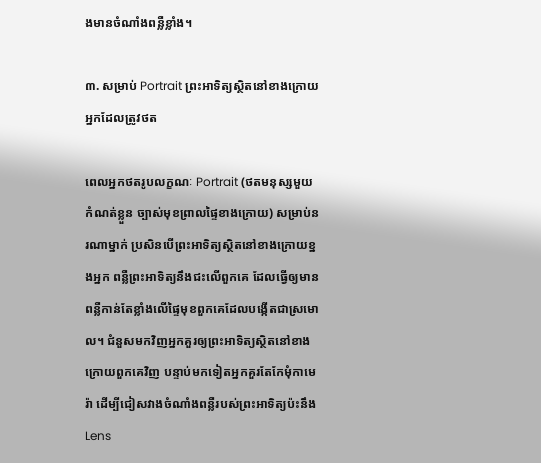ងមានចំណាំងពន្លឺខ្លាំង។

៣. សម្រាប់ Portrait ព្រះអាទិត្យស្ថិតនៅខាងក្រោយអ្នកដែលត្រូវថត

ពេលអ្នកថតរូបលក្ខណៈ Portrait (ថតមនុស្សមួយកំណត់ខ្លួន ច្បាស់មុខព្រាលផ្ទៃខាងក្រោយ) សម្រាប់នរណាម្នាក់ ប្រសិនបើព្រះអាទិត្យស្ថិតនៅខាងក្រោយខ្នងអ្នក ពន្លឺព្រះអាទិត្យនឹងជះលើពួកគេ ដែលធ្វើឲ្យមានពន្លឺកាន់តែខ្លាំងលើផ្ទៃមុខពួកគេដែលបង្កើតជាស្រមោល។ ជំនួសមកវិញអ្នកគួរឲ្យព្រះអាទិត្យស្ថិតនៅខាងក្រោយពួកគេវិញ បន្ទាប់មកទៀតអ្នកគួរតែកែមុំកាមេរ៉ា ដើម្បីជៀសវាងចំណាំងពន្លឺរបស់ព្រះអាទិត្យប៉ះនឹង Lens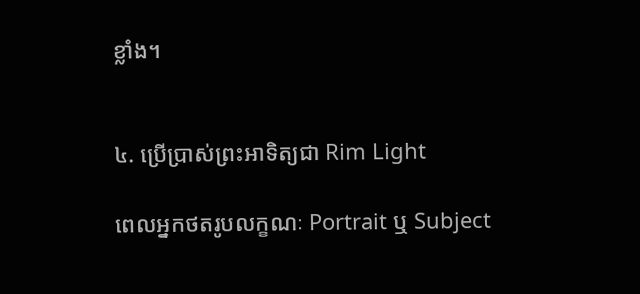ខ្លាំង។


៤. ប្រើប្រាស់ព្រះអាទិត្យជា Rim Light

ពេលអ្នកថតរូបលក្ខណៈ Portrait ឬ Subject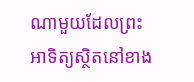ណាមួយដែលព្រះអាទិត្យស្ថិតនៅខាង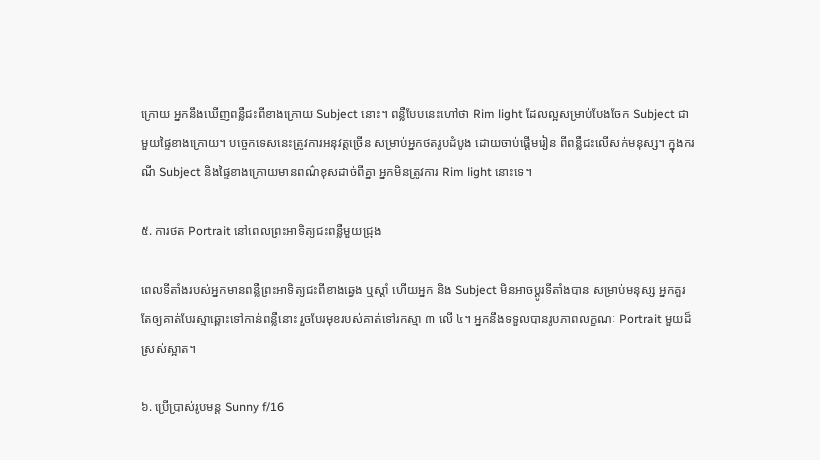ក្រោយ អ្នកនឹងឃើញពន្លឺជះពីខាងក្រោយ Subject នោះ។ ពន្លឺបែបនេះហៅថា Rim light ដែលល្អសម្រាប់បែងចែក Subject ជាមួយផ្ទៃខាងក្រោយ។ បច្ចេកទេសនេះត្រូវការអនុវត្តច្រើន សម្រាប់អ្នកថតរូបដំបូង ដោយចាប់ផ្ដើមរៀន ពីពន្លឺជះលើសក់មនុស្ស។ ក្នុងករណី Subject និងផ្ទៃខាងក្រោយមានពណ៌ខុសដាច់ពីគ្នា អ្នកមិនត្រូវការ Rim light នោះទេ។

៥. ការថត Portrait នៅពេលព្រះអាទិត្យជះពន្លឺមួយជ្រុង

ពេលទីតាំងរបស់អ្នកមានពន្លឺព្រះអាទិត្យជះពីខាងឆ្វេង ឬស្ដាំ ហើយអ្នក និង Subject មិនអាចប្ដូរទីតាំងបាន សម្រាប់មនុស្ស អ្នកគួរតែឲ្យគាត់បែរស្មាឆ្ពោះទៅកាន់ពន្លឺនោះ រួចបែរមុខរបស់គាត់ទៅរកស្មា ៣ លើ ៤។ អ្នកនឹងទទួលបានរូបភាពលក្ខណៈ Portrait មួយដ៏ស្រស់ស្អាត។

៦. ប្រើប្រាស់រូបមន្ត Sunny f/16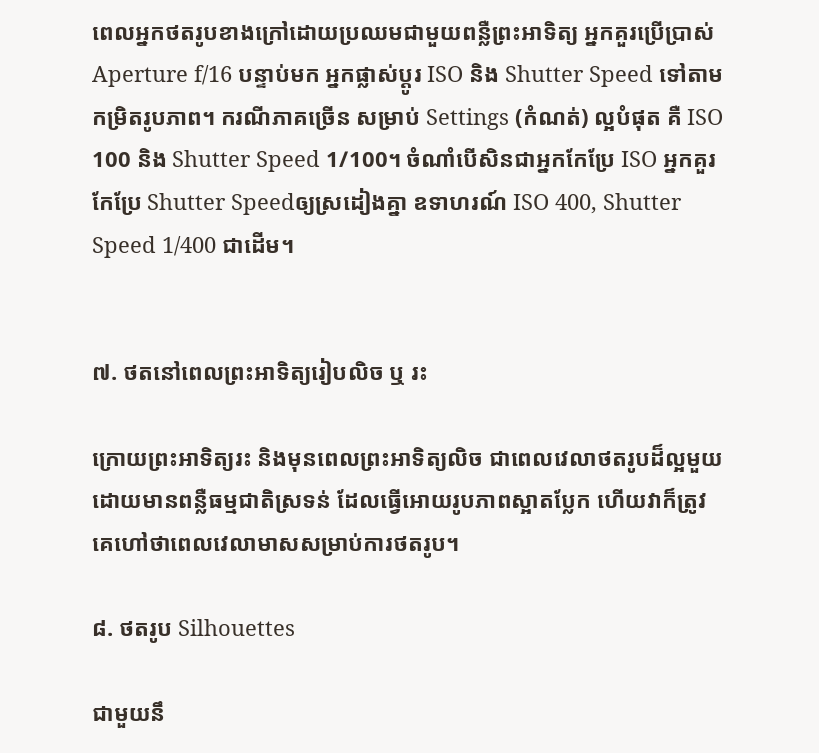ពេលអ្នកថតរូបខាងក្រៅដោយប្រឈមជាមួយពន្លឺព្រះអាទិត្យ អ្នកគួរប្រើប្រាស់ Aperture f/16 បន្ទាប់មក អ្នកផ្លាស់ប្ដូរ ISO និង Shutter Speed ទៅតាមកម្រិតរូបភាព។ ករណីភាគច្រើន សម្រាប់ Settings (កំណត់) ល្អបំផុត គឺ ISO 100 និង Shutter Speed 1/100។ ចំណាំបើសិនជាអ្នកកែប្រែ ISO អ្នកគួរកែប្រែ Shutter Speedឲ្យស្រដៀងគ្នា ឧទាហរណ៍ ISO 400, Shutter Speed 1/400 ជាដើម។


៧. ថតនៅពេលព្រះអាទិត្យរៀបលិច ឬ រះ

ក្រោយព្រះអាទិត្យរះ និងមុនពេលព្រះអាទិត្យលិច ជាពេលវេលាថតរូបដ៏ល្អមួយ ដោយមានពន្លឺធម្មជាតិស្រទន់ ដែលធ្វើអោយរូបភាពស្អាតប្លែក ហើយវាក៏ត្រូវគេហៅថាពេលវេលាមាសសម្រាប់ការថតរូប។

៨. ថតរូប Silhouettes

ជាមួយនឹ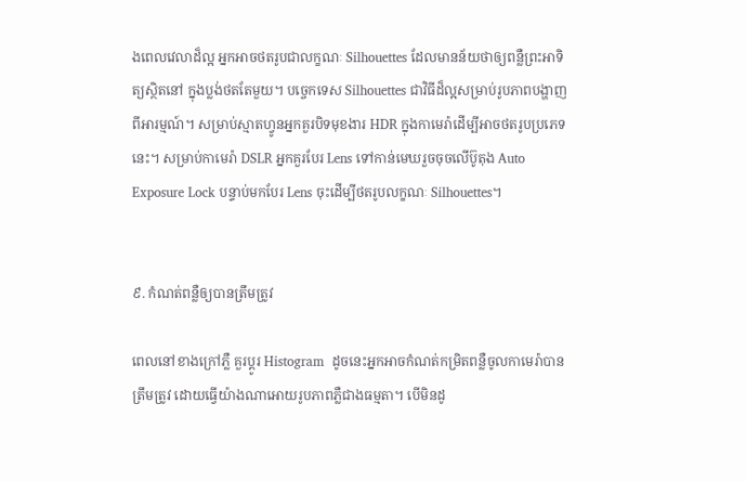ងពេលវេលាដ៏ល្អ អ្នកអាចថតរូបជាលក្ខណៈ Silhouettes ដែលមានន័យថាឲ្យពន្លឺព្រះអាទិត្យស្ថិតនៅ ក្នុងប្លង់ថតតែមួយ។ បច្ចេកទេស Silhouettes ជាវិធីដ៏ល្អសម្រាប់រូបភាពបង្ហាញពីអារម្មណ៍។ សម្រាប់ស្មាតហ្វូនអ្នកគួរបិទមុខងារ HDR ក្នុងកាមេរ៉ាដើម្បីអាចថតរូបប្រភេទនេះ។ សម្រាប់កាមេរ៉ា DSLR អ្នកគួរបែរ Lens ទៅកាន់មេឃរួចចុចលើប៊ូតុង Auto Exposure Lock បន្ទាប់មកបែរ Lens ចុះដើម្បីថតរូបលក្ខណៈ Silhouettes។


៩. កំណត់ពន្លឺឲ្យបានត្រឹមត្រូវ

ពេលនៅខាងក្រៅភ្លឺ គួរប្ដូរ Histogram  ដូចនេះអ្នកអាចកំណត់កម្រិតពន្លឺចូលកាមេរ៉ាបានត្រឹមត្រូវ ដោយធ្វើយ៉ាងណាអោយរូបភាពភ្លឺជាងធម្មតា។ បើមិនដូ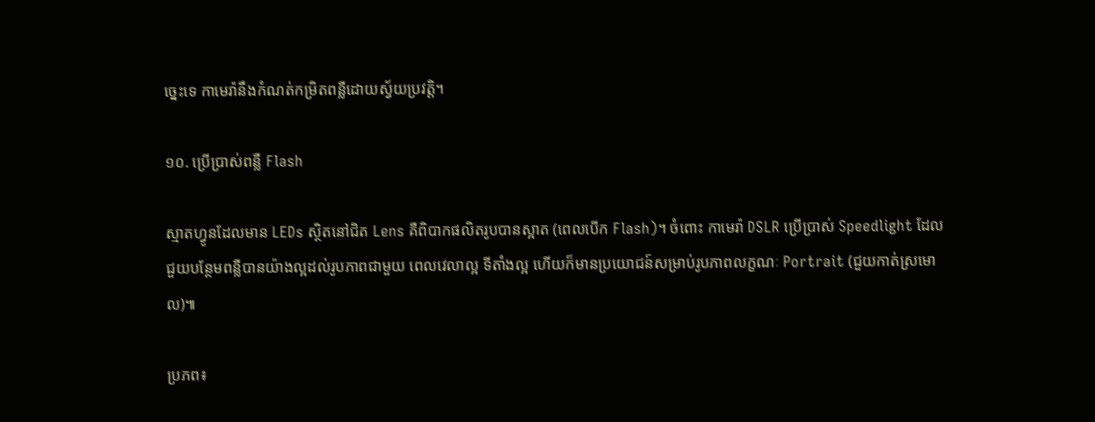ច្នេះទេ កាមេរ៉ានឹងកំណត់កម្រិតពន្លឺដោយស្វ័យប្រវត្តិ។

១០. ប្រើប្រាស់ពន្លឺ Flash

ស្មាតហ្វូនដែលមាន LEDs ស្ថិតនៅជិត Lens គឺពិបាកផលិតរូបបានស្អាត (ពេលបើក Flash)។ ចំពោះ កាមេរ៉ា DSLR ប្រើប្រាស់ Speedlight ដែលជួយបន្ថែមពន្លឺបានយ៉ាងល្អដល់រូបភាពជាមួយ ពេលវេលាល្អ ទីតាំងល្អ ហើយក៏មានប្រយោជន៍សម្រាប់រូបភាពលក្ខណៈ Portrait (ជួយកាត់ស្រមោល)៕

ប្រភព៖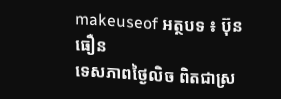makeuseof អត្ថបទ ៖ ប៊ុន ធឿន
ទេសភាពថ្ងៃលិច ពិតជាស្រ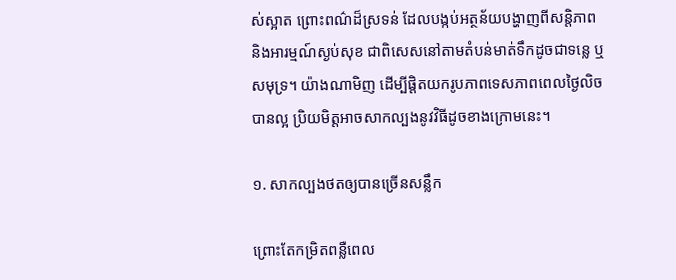ស់ស្អាត ព្រោះពណ៌ដ៏ស្រទន់ ដែលបង្កប់អត្ថន័យបង្ហាញពីសន្តិភាព និងអារម្មណ៍ស្ងប់សុខ ជាពិសេសនៅតាមតំបន់មាត់ទឹកដូចជាទន្លេ ឬសមុទ្រ។ យ៉ាងណាមិញ ដើម្បីផ្ដិតយករូបភាពទេសភាពពេលថ្ងៃលិចបានល្អ ប្រិយមិត្តអាចសាកល្បងនូវវិធីដូចខាងក្រោមនេះ។

១. សាកល្បងថតឲ្យបានច្រើនសន្លឹក

ព្រោះតែកម្រិតពន្លឺពេល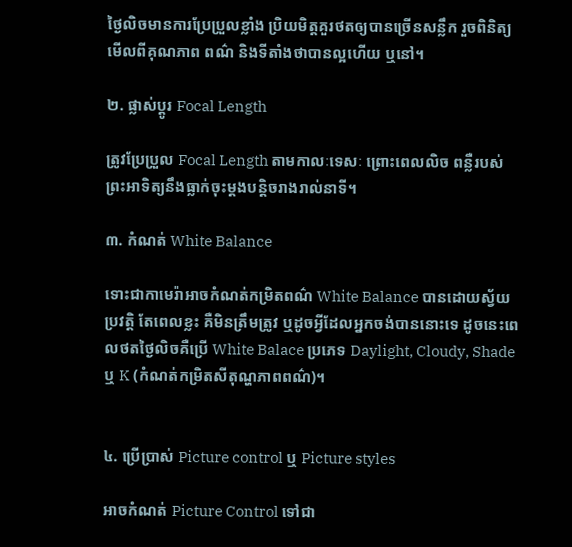ថ្ងៃលិចមានការប្រែប្រួលខ្លាំង ប្រិយមិត្តគួរថតឲ្យបានច្រើនសន្លឹក រួចពិនិត្យមើលពីគុណភាព ពណ៌ និងទីតាំងថាបានល្អហើយ ឬនៅ។

២. ផ្លាស់ប្ដូរ Focal Length

ត្រូវប្រែប្រួល Focal Length តាមកាលៈទេសៈ ព្រោះពេលលិច ពន្លឺរបស់ព្រះអាទិត្យនឹងធ្លាក់ចុះម្ដងបន្តិចរាងរាល់នាទី។

៣. កំណត់ White Balance

ទោះជាកាមេរ៉ាអាចកំណត់កម្រិតពណ៌ White Balance បានដោយស្វ័យប្រវត្តិ តែពេលខ្លះ គឺមិនត្រឹមត្រូវ ឬដូចអ្វីដែលអ្នកចង់បាននោះទេ ដូចនេះពេលថតថ្ងៃលិចគឺប្រើ White Balace ប្រភេទ Daylight, Cloudy, Shade ឬ K (កំណត់កម្រិតសីតុណ្ហភាពពណ៌)។


៤. ប្រើប្រាស់ Picture control ឬ Picture styles

អាចកំណត់ Picture Control ទៅជា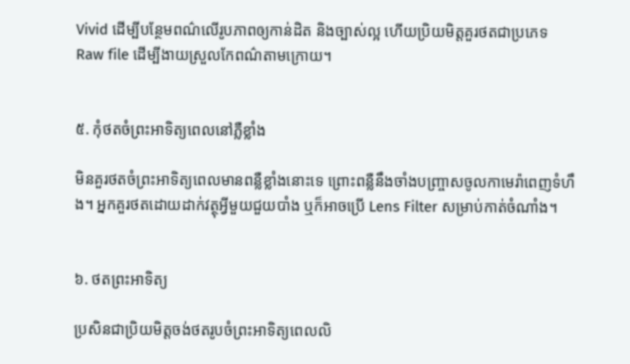Vivid ដើម្បីបន្ថែមពណ៌លើរូបភាពឲ្យកាន់ដិត និងច្បាស់ល្អ ហើយប្រិយមិត្តគួរថតជាប្រភេទ Raw file ដើម្បីងាយស្រួលកែពណ៌តាមក្រោយ។


៥. កុំថតចំព្រះអាទិត្យពេលនៅភ្លឺខ្លាំង

មិនគួរថតចំព្រះអាទិត្យពេលមានពន្លឺខ្លាំងនោះទេ ព្រោះពន្លឺនឹងចាំងបញ្ច្រាសចូលកាមេរ៉ាពេញទំហឹង។ អ្នកគួរថតដោយដាក់វត្ថុអ្វីមួយជួយបាំង ឬក៏អាចប្រើ Lens Filter សម្រាប់កាត់ចំណាំង។


៦. ថតព្រះអាទិត្យ

ប្រសិនជាប្រិយមិត្តចង់ថតរូបចំព្រះអាទិត្យពេលលិ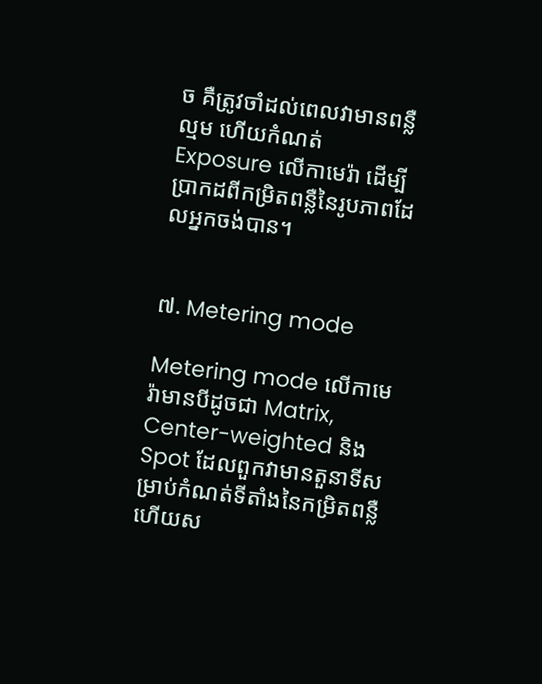ច គឺត្រូវចាំដល់ពេលវាមានពន្លឺល្មម ហើយកំណត់ Exposure លើកាមេរ៉ា ដើម្បីប្រាកដពីកម្រិតពន្លឺនៃរូបភាពដែលអ្នកចង់បាន។


៧. Metering mode

Metering mode លើកាមេរ៉ាមានបីដូចជា Matrix, Center-weighted និង Spot ដែលពួកវាមានតួនាទីសម្រាប់កំណត់ទីតាំងនៃកម្រិតពន្លឺ ហើយស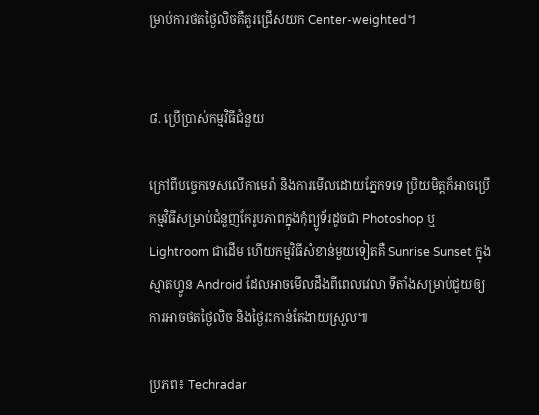ម្រាប់ការថតថ្ងៃលិចគឺគួរជ្រើសយក Center-weighted។


៨. ប្រើប្រាស់កម្មវិធីជំនួយ

ក្រៅពីបច្ចេកទេសលើកាមេរ៉ា និងការមើលដោយភ្នែកទទេ ប្រិយមិត្តក៏អាចប្រើកម្មវិធីសម្រាប់ជំនួញកែរូបភាពក្នុងកុំព្យូទ័រដូចជា Photoshop ឬ Lightroom ជាដើម ហើយកម្មវិធីសំខាន់មួយទៀតគឺ Sunrise Sunset ក្នុងស្មាតហ្វូន Android ដែលអាចមើលដឹងពីពេលវេលា ទីតាំងសម្រាប់ជួយឲ្យការអាចថតថ្ងៃលិច និងថ្ងៃរះកាន់តែងាយស្រួល៕

ប្រភព៖ Techradar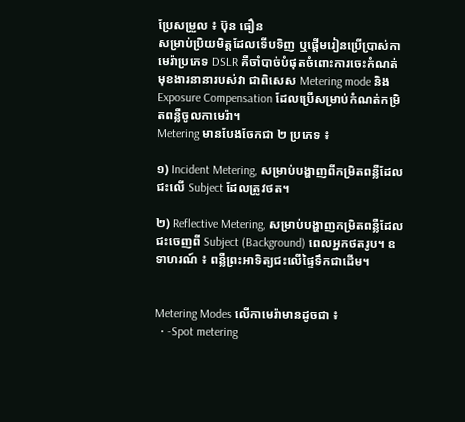ប្រែសម្រួល ៖ ប៊ុន ធឿន
សម្រាប់ប្រិយមិត្តដែលទើបទិញ ឬផ្ដើមរៀនប្រើប្រាស់កាមេរ៉ាប្រភេទ DSLR គឺចាំបាច់បំផុតចំពោះការចេះកំណត់មុខងារនានារបស់វា ជាពិសេស Metering mode និង Exposure Compensation ដែលប្រើសម្រាប់កំណត់កម្រិតពន្លឺចូលកាមេរ៉ា។
Metering មានបែងចែកជា ២ ប្រភេទ ៖

១) Incident Metering, សម្រាប់បង្ហាញពីកម្រិតពន្លឺដែលជះលើ Subject ដែលត្រូវថត។

២) Reflective Metering, សម្រាប់បង្ហាញកម្រិតពន្លឺដែលជះចេញពី Subject (Background) ពេលអ្នកថតរូប។ ឧទាហរណ៍ ៖ ពន្លឺព្រះអាទិត្យជះលើផ្ទៃទឹកជាដើម។


Metering Modes លើកាមេរ៉ាមានដូចជា ៖
  • -Spot metering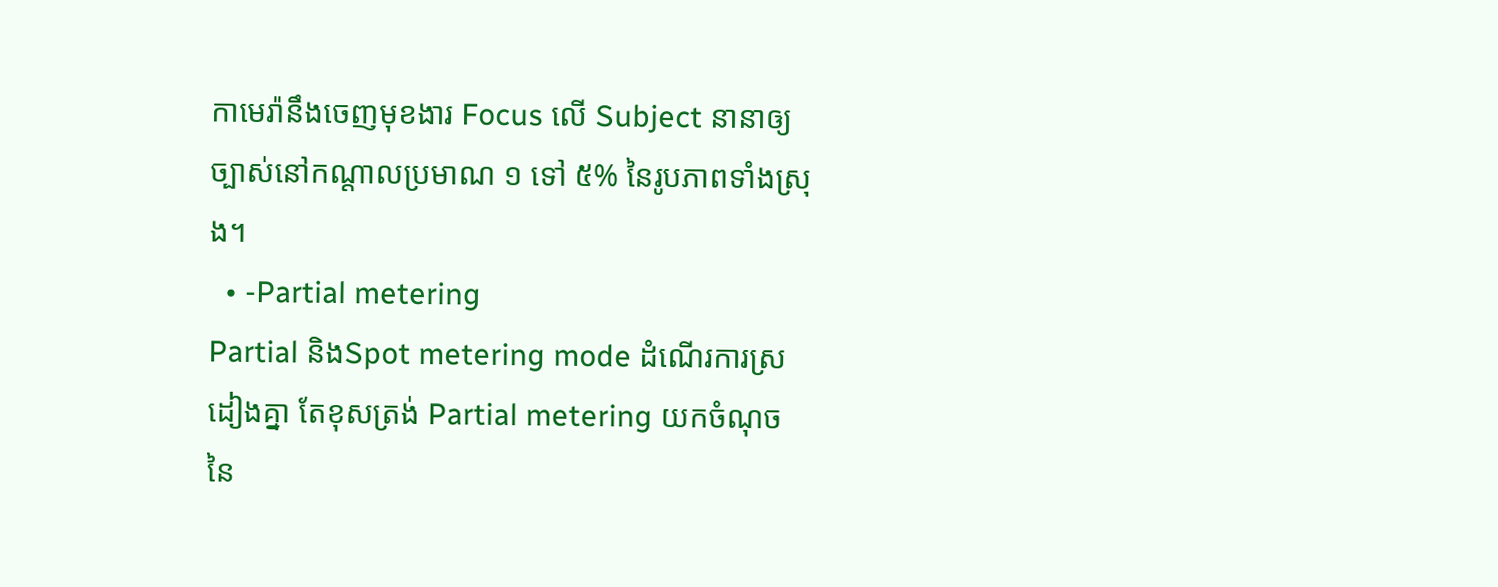កាមេរ៉ានឹងចេញមុខងារ Focus លើ Subject នានាឲ្យច្បាស់នៅកណ្ដាលប្រមាណ ១ ទៅ ៥% នៃរូបភាពទាំងស្រុង។
  • -Partial metering
Partial និងSpot metering mode ដំណើរការស្រដៀងគ្នា តែខុសត្រង់ Partial metering យកចំណុចនៃ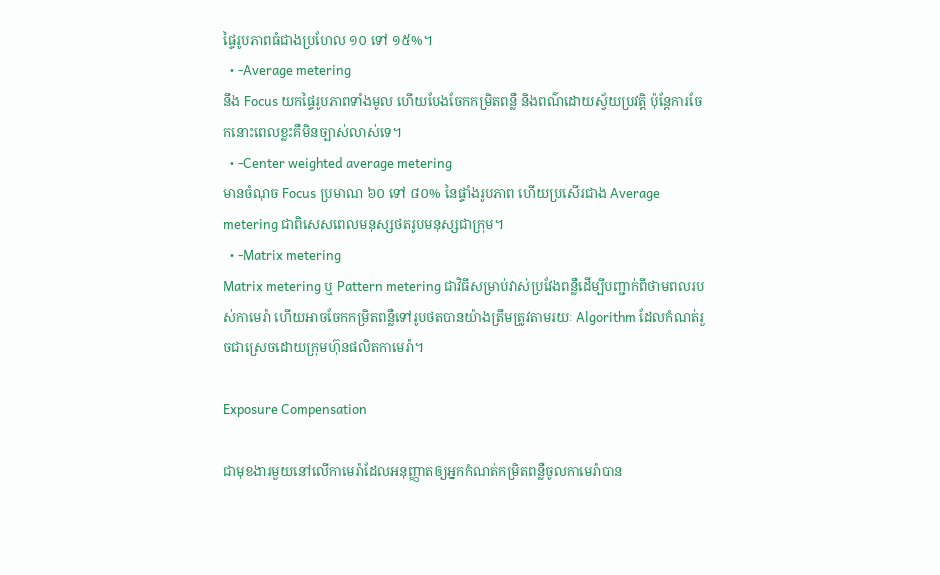ផ្ទៃរូបភាពធំជាងប្រហែល ១០ ទៅ ១៥%។
  • -Average metering
នឹង Focus យកផ្ទៃរូបភាពទាំងមូល ហើយបែងចែកកម្រិតពន្លឺ និងពណ៌ដោយស្វ័យប្រវត្តិ ប៉ុន្តែការចែកនោះពេលខ្លះគឺមិនច្បាស់លាស់ទេ។
  • -Center weighted average metering
មានចំណុច Focus ប្រមាណ ៦០ ទៅ ៨០% នៃផ្ទាំងរូបភាព ហើយប្រសើរជាង Average metering ជាពិសេសពេលមនុស្សថតរូបមនុស្សជាក្រុម។
  • -Matrix metering
Matrix metering ឬ Pattern metering ជាវិធីសម្រាប់វាស់ប្រវែងពន្លឺដើម្បីបញ្ជាក់ពីថាមពលរបស់កាមេរ៉ា ហើយអាចចែកកម្រិតពន្លឺទៅរូបថតបានយ៉ាងត្រឹមត្រូវតាមរយៈ Algorithm ដែលកំណត់រួចជាស្រេចដោយក្រុមហ៊ុនផលិតកាមេរ៉ា។

Exposure Compensation

ជាមុខងារមួយនៅលើកាមេរ៉ាដែលអនុញ្ញាតឲ្យអ្នកកំណត់កម្រិតពន្លឺចូលកាមេរ៉ាបាន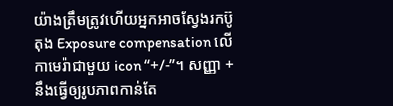យ៉ាងត្រឹមត្រូវហើយអ្នកអាចស្វែងរកប៊ូតុង Exposure compensation លើកាមេរ៉ាជាមួយ icon “+/-”។ សញ្ញា + នឹងធ្វើឲ្យរូបភាពកាន់តែ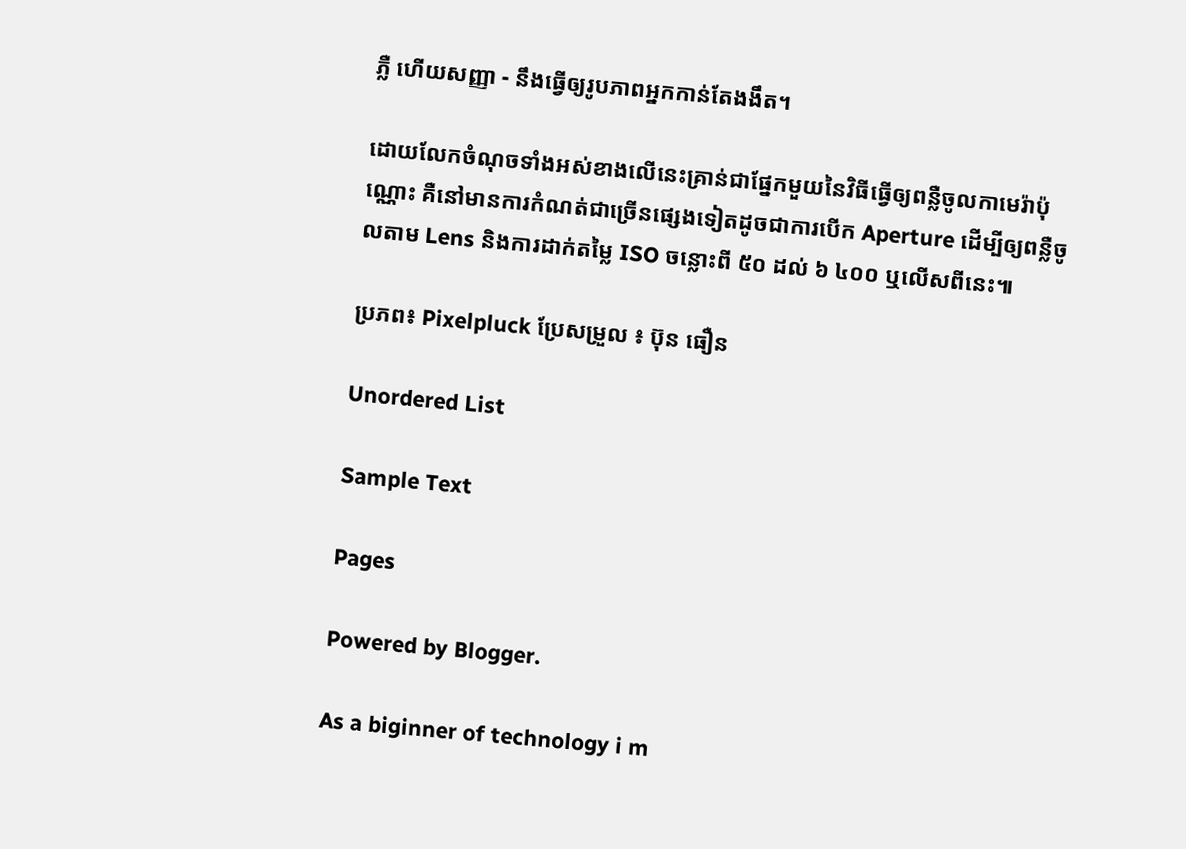ភ្លឺ ហើយសញ្ញា - នឹងធ្វើឲ្យរូបភាពអ្នកកាន់តែងងឹត។

ដោយលែកចំណុចទាំងអស់ខាងលើនេះគ្រាន់ជាផ្នែកមួយនៃវិធីធ្វើឲ្យពន្លឺចូលកាមេរ៉ាប៉ុណ្ណោះ គឺនៅមានការកំណត់ជាច្រើនផ្សេងទៀតដូចជាការបើក Aperture ដើម្បីឲ្យពន្លឺចូលតាម Lens និងការដាក់តម្លៃ ISO ចន្លោះពី ៥០ ដល់ ៦ ៤០០ ឬលើសពីនេះ៕

ប្រភព៖ Pixelpluck ប្រែសម្រួល ៖ ប៊ុន ធឿន

Unordered List

Sample Text

Pages

Powered by Blogger.

As a biginner of technology i m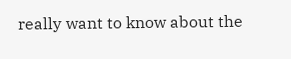really want to know about the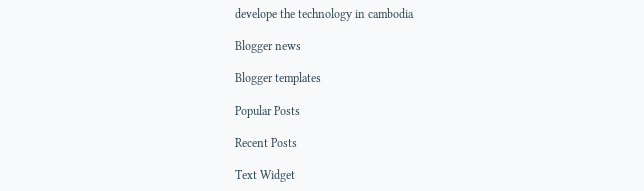develope the technology in cambodia

Blogger news

Blogger templates

Popular Posts

Recent Posts

Text Widget